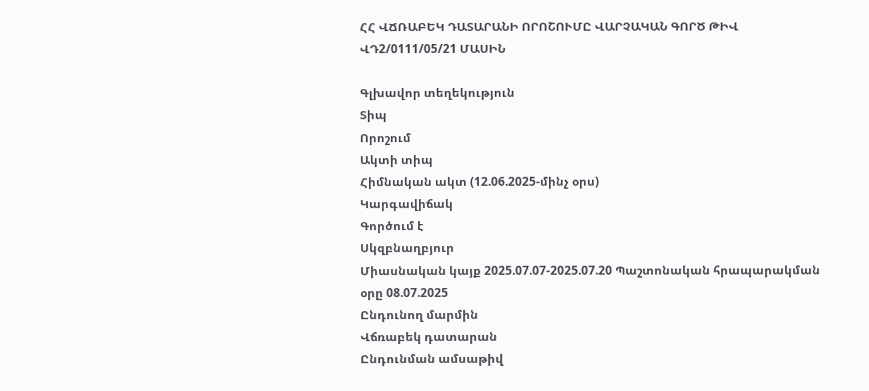ՀՀ ՎՃՌԱԲԵԿ ԴԱՏԱՐԱՆԻ ՈՐՈՇՈՒՄԸ ՎԱՐՉԱԿԱՆ ԳՈՐԾ ԹԻՎ ՎԴ2/0111/05/21 ՄԱՍԻՆ

Գլխավոր տեղեկություն
Տիպ
Որոշում
Ակտի տիպ
Հիմնական ակտ (12.06.2025-մինչ օրս)
Կարգավիճակ
Գործում է
Սկզբնաղբյուր
Միասնական կայք 2025.07.07-2025.07.20 Պաշտոնական հրապարակման օրը 08.07.2025
Ընդունող մարմին
Վճռաբեկ դատարան
Ընդունման ամսաթիվ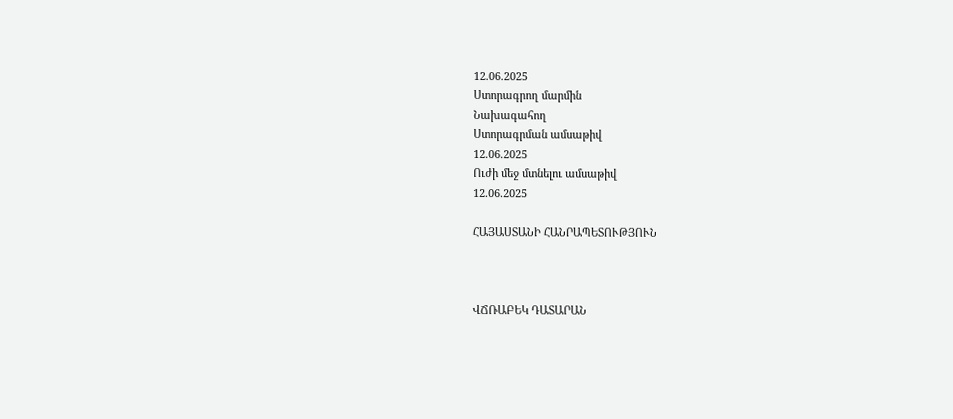12.06.2025
Ստորագրող մարմին
Նախագահող
Ստորագրման ամսաթիվ
12.06.2025
Ուժի մեջ մտնելու ամսաթիվ
12.06.2025

ՀԱՅԱՍՏԱՆԻ ՀԱՆՐԱՊԵՏՈՒԹՅՈՒՆ



ՎՃՌԱԲԵԿ ԴԱՏԱՐԱՆ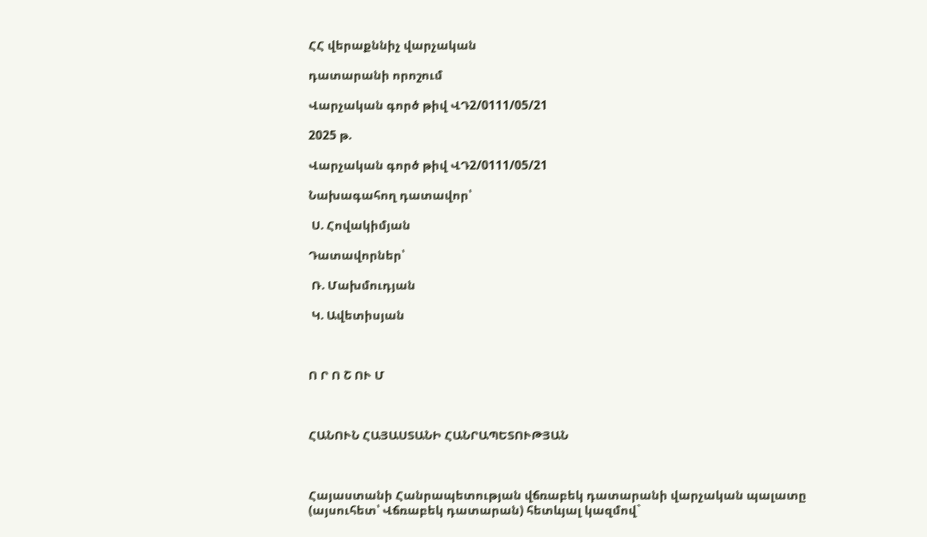ՀՀ վերաքննիչ վարչական

դատարանի որոշում

Վարչական գործ թիվ ՎԴ2/0111/05/21

2025 թ.

Վարչական գործ թիվ ՎԴ2/0111/05/21

Նախագահող դատավոր՝

 Ս. Հովակիմյան

Դատավորներ՝

 Ռ. Մախմուդյան

 Կ. Ավետիսյան



Ո Ր Ո Շ ՈՒ Մ



ՀԱՆՈՒՆ ՀԱՅԱՍՏԱՆԻ ՀԱՆՐԱՊԵՏՈՒԹՅԱՆ



Հայաստանի Հանրապետության վճռաբեկ դատարանի վարչական պալատը (այսուհետ՝ Վճռաբեկ դատարան) հետևյալ կազմով`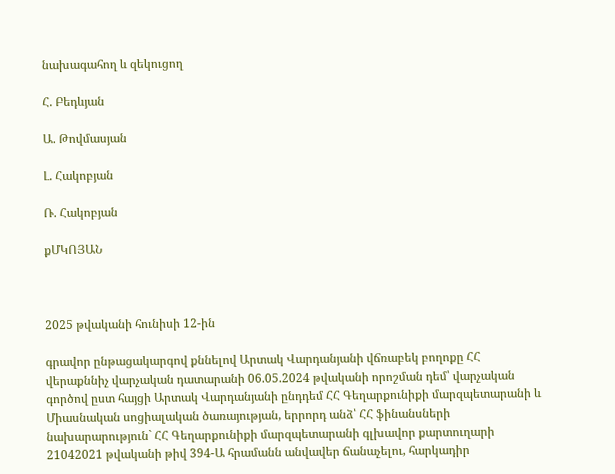նախագահող և զեկուցող

Հ. Բեդևյան

Ա. Թովմասյան

Լ. Հակոբյան

Ռ. Հակոբյան

քՄԿՈՅԱՆ



2025 թվականի հունիսի 12-ին

գրավոր ընթացակարգով քննելով Արտակ Վարդանյանի վճռաբեկ բողոքը ՀՀ վերաքննիչ վարչական դատարանի 06.05.2024 թվականի որոշման դեմ՝ վարչական գործով ըստ հայցի Արտակ Վարդանյանի ընդդեմ ՀՀ Գեղարքունիքի մարզպետարանի և Միասնական սոցիալական ծառայության, երրորդ անձ՝ ՀՀ ֆինանսների նախարարություն` ՀՀ Գեղարքունիքի մարզպետարանի գլխավոր քարտուղարի 21042021 թվականի թիվ 394-Ա հրամանն անվավեր ճանաչելու, հարկադիր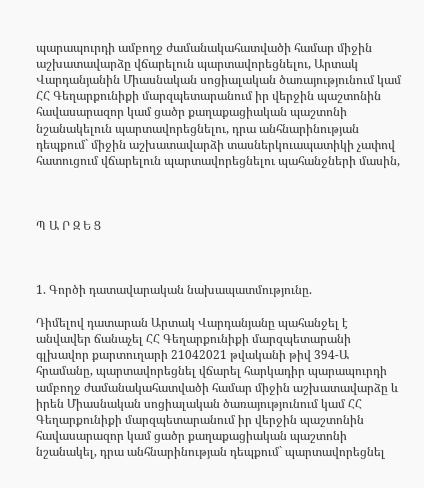պարապուրդի ամբողջ ժամանակահատվածի համար միջին աշխատավարձը վճարելուն պարտավորեցնելու, Արտակ Վարդանյանին Միասնական սոցիալական ծառայությունում կամ ՀՀ Գեղարքունիքի մարզպետարանում իր վերջին պաշտոնին հավասարազոր կամ ցածր քաղաքացիական պաշտոնի նշանակելուն պարտավորեցնելու, դրա անհնարինության դեպքում` միջին աշխատավարձի տասներկուապատիկի չափով հատուցում վճարելուն պարտավորեցնելու պահանջների մասին,



Պ Ա Ր Զ Ե Ց



1. Գործի դատավարական նախապատմությունը.

Դիմելով դատարան Արտակ Վարդանյանը պահանջել է անվավեր ճանաչել ՀՀ Գեղարքունիքի մարզպետարանի գլխավոր քարտուղարի 21042021 թվականի թիվ 394-Ա հրամանը, պարտավորեցնել վճարել հարկադիր պարապուրդի ամբողջ ժամանակահատվածի համար միջին աշխատավարձը և իրեն Միասնական սոցիալական ծառայությունում կամ ՀՀ Գեղարքունիքի մարզպետարանում իր վերջին պաշտոնին հավասարազոր կամ ցածր քաղաքացիական պաշտոնի նշանակել, դրա անհնարինության դեպքում` պարտավորեցնել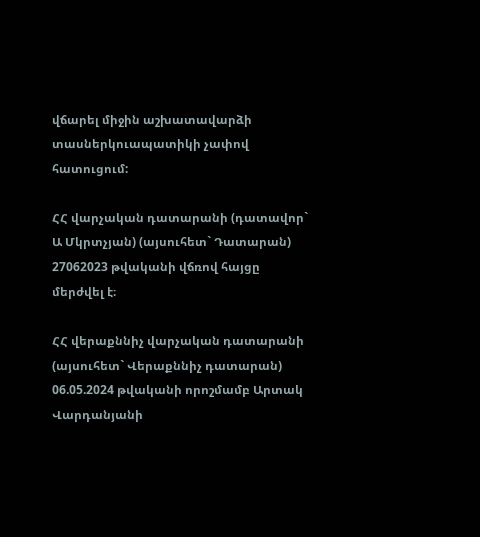վճարել միջին աշխատավարձի տասներկուապատիկի չափով հատուցում:

ՀՀ վարչական դատարանի (դատավոր` Ա Մկրտչյան) (այսուհետ` Դատարան) 27062023 թվականի վճռով հայցը մերժվել է։

ՀՀ վերաքննիչ վարչական դատարանի (այսուհետ` Վերաքննիչ դատարան) 06.05.2024 թվականի որոշմամբ Արտակ Վարդանյանի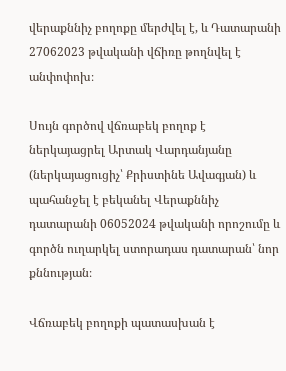վերաքննիչ բողոքը մերժվել է, և Դատարանի 27062023 թվականի վճիռը թողնվել է անփոփոխ։

Սույն գործով վճռաբեկ բողոք է ներկայացրել Արտակ Վարդանյանը (ներկայացուցիչ՝ Քրիստինե Ավագյան) և պահանջել է բեկանել Վերաքննիչ դատարանի 06052024 թվականի որոշումը և գործն ուղարկել ստորադաս դատարան՝ նոր քննության։

Վճռաբեկ բողոքի պատասխան է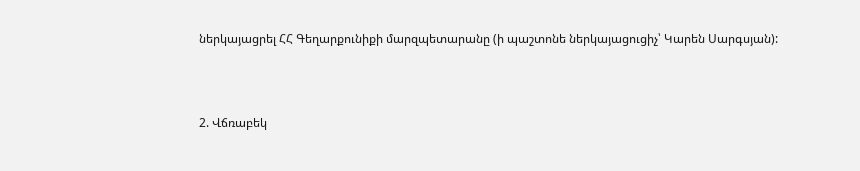ներկայացրել ՀՀ Գեղարքունիքի մարզպետարանը (ի պաշտոնե ներկայացուցիչ՝ Կարեն Սարգսյան):



2. Վճռաբեկ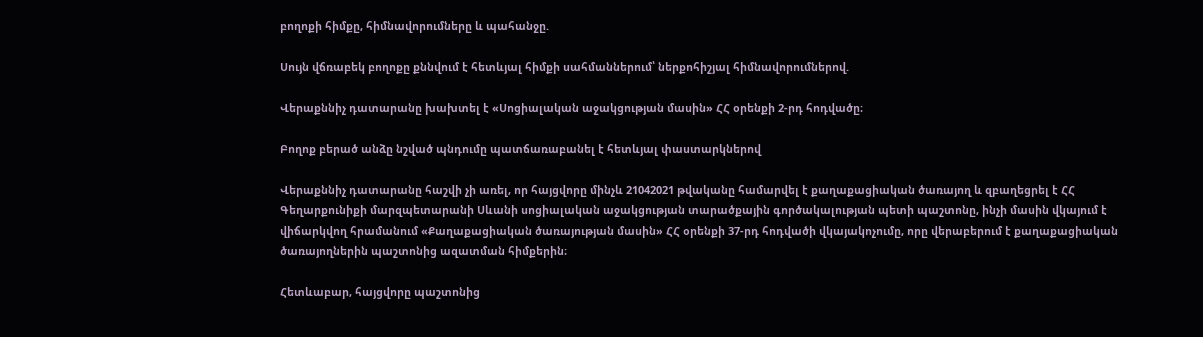բողոքի հիմքը, հիմնավորումները և պահանջը.

Սույն վճռաբեկ բողոքը քննվում է հետևյալ հիմքի սահմաններում՝ ներքոհիշյալ հիմնավորումներով.

Վերաքննիչ դատարանը խախտել է «Սոցիալական աջակցության մասին» ՀՀ օրենքի 2-րդ հոդվածը։

Բողոք բերած անձը նշված պնդումը պատճառաբանել է հետևյալ փաստարկներով

Վերաքննիչ դատարանը հաշվի չի առել, որ հայցվորը մինչև 21042021 թվականը համարվել է քաղաքացիական ծառայող և զբաղեցրել է ՀՀ Գեղարքունիքի մարզպետարանի Սևանի սոցիալական աջակցության տարածքային գործակալության պետի պաշտոնը, ինչի մասին վկայում է վիճարկվող հրամանում «Քաղաքացիական ծառայության մասին» ՀՀ օրենքի 37-րդ հոդվածի վկայակոչումը, որը վերաբերում է քաղաքացիական ծառայողներին պաշտոնից ազատման հիմքերին։

Հետևաբար, հայցվորը պաշտոնից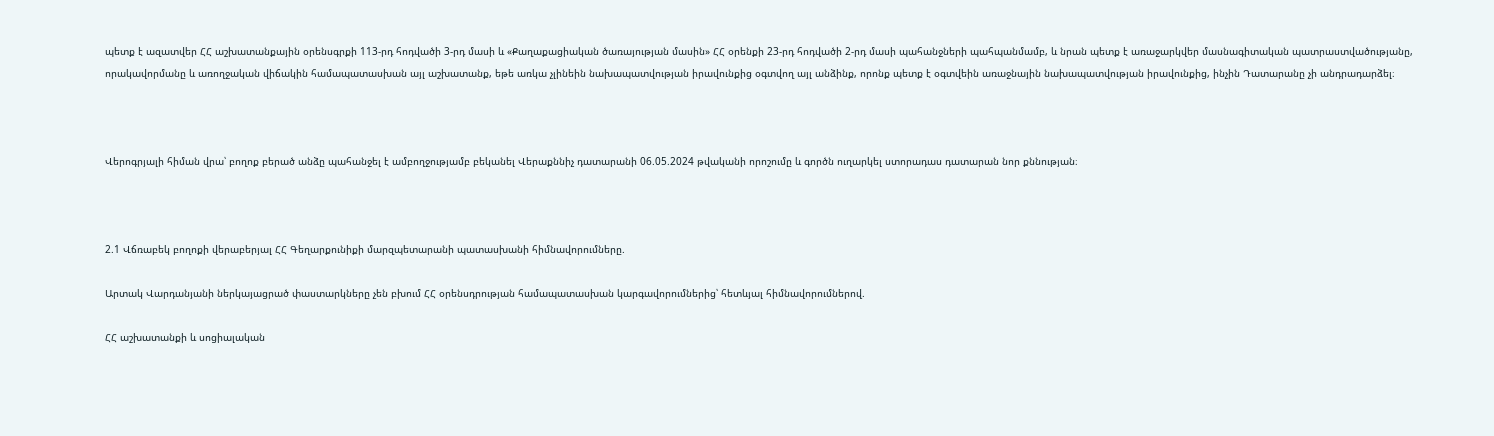պետք է ազատվեր ՀՀ աշխատանքային օրենսգրքի 113-րդ հոդվածի 3-րդ մասի և «Քաղաքացիական ծառայության մասին» ՀՀ օրենքի 23-րդ հոդվածի 2-րդ մասի պահանջների պահպանմամբ, և նրան պետք է առաջարկվեր մասնագիտական պատրաստվածությանը, որակավորմանը և առողջական վիճակին համապատասխան այլ աշխատանք, եթե առկա չլինեին նախապատվության իրավունքից օգտվող այլ անձինք, որոնք պետք է օգտվեին առաջնային նախապատվության իրավունքից, ինչին Դատարանը չի անդրադարձել։



Վերոգրյալի հիման վրա՝ բողոք բերած անձը պահանջել է ամբողջությամբ բեկանել Վերաքննիչ դատարանի 06.05.2024 թվականի որոշումը և գործն ուղարկել ստորադաս դատարան նոր քննության։



2.1 Վճռաբեկ բողոքի վերաբերյալ ՀՀ Գեղարքունիքի մարզպետարանի պատասխանի հիմնավորումները.

Արտակ Վարդանյանի ներկայացրած փաստարկները չեն բխում ՀՀ օրենսդրության համապատասխան կարգավորումներից՝ հետևյալ հիմնավորումներով.

ՀՀ աշխատանքի և սոցիալական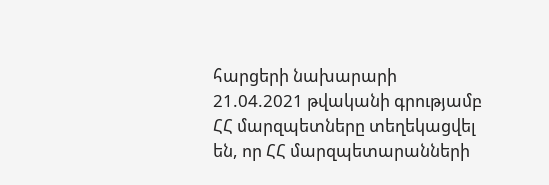հարցերի նախարարի 21.04.2021 թվականի գրությամբ ՀՀ մարզպետները տեղեկացվել են, որ ՀՀ մարզպետարանների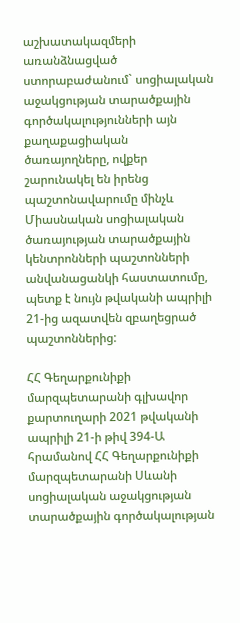աշխատակազմերի առանձնացված ստորաբաժանում` սոցիալական աջակցության տարածքային գործակալությունների այն քաղաքացիական ծառայողները, ովքեր շարունակել են իրենց պաշտոնավարումը մինչև Միասնական սոցիալական ծառայության տարածքային կենտրոնների պաշտոնների անվանացանկի հաստատումը, պետք է նույն թվականի ապրիլի 21-ից ազատվեն զբաղեցրած պաշտոններից:

ՀՀ Գեղարքունիքի մարզպետարանի գլխավոր քարտուղարի 2021 թվականի ապրիլի 21-ի թիվ 394-Ա հրամանով ՀՀ Գեղարքունիքի մարզպետարանի Սևանի սոցիալական աջակցության տարածքային գործակալության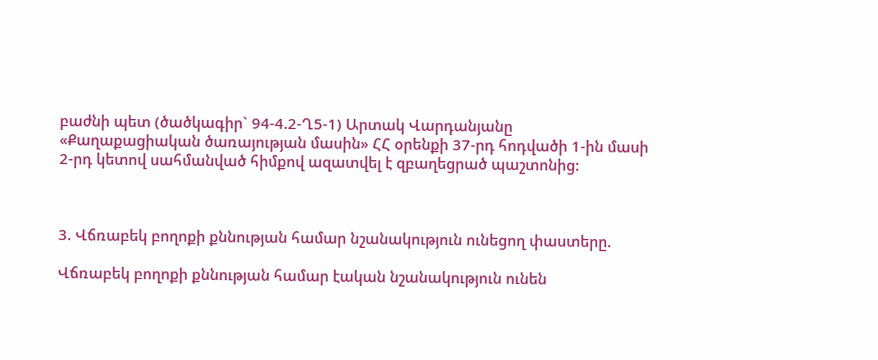բաժնի պետ (ծածկագիր` 94-4.2-Ղ5-1) Արտակ Վարդանյանը «Քաղաքացիական ծառայության մասին» ՀՀ օրենքի 37-րդ հոդվածի 1-ին մասի 2-րդ կետով սահմանված հիմքով ազատվել է զբաղեցրած պաշտոնից:



3. Վճռաբեկ բողոքի քննության համար նշանակություն ունեցող փաստերը.

Վճռաբեկ բողոքի քննության համար էական նշանակություն ունեն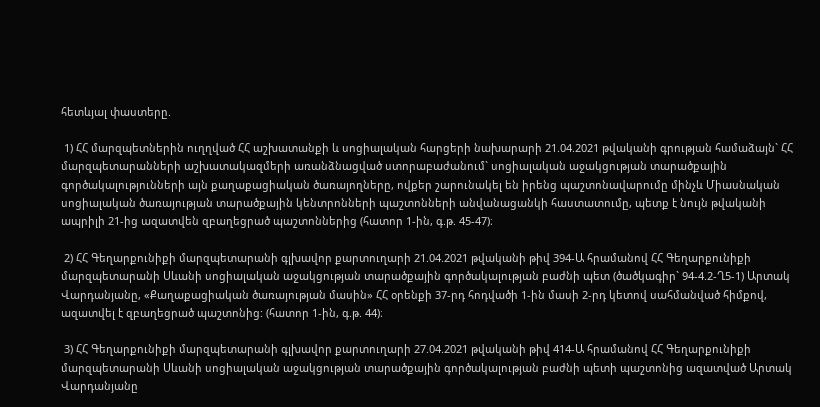հետևյալ փաստերը.

 1) ՀՀ մարզպետներին ուղղված ՀՀ աշխատանքի և սոցիալական հարցերի նախարարի 21.04.2021 թվականի գրության համաձայն` ՀՀ մարզպետարանների աշխատակազմերի առանձնացված ստորաբաժանում` սոցիալական աջակցության տարածքային գործակալությունների այն քաղաքացիական ծառայողները, ովքեր շարունակել են իրենց պաշտոնավարումը մինչև Միասնական սոցիալական ծառայության տարածքային կենտրոնների պաշտոնների անվանացանկի հաստատումը, պետք է նույն թվականի ապրիլի 21-ից ազատվեն զբաղեցրած պաշտոններից (հատոր 1-ին, գ.թ. 45-47)։

 2) ՀՀ Գեղարքունիքի մարզպետարանի գլխավոր քարտուղարի 21.04.2021 թվականի թիվ 394-Ա հրամանով ՀՀ Գեղարքունիքի մարզպետարանի Սևանի սոցիալական աջակցության տարածքային գործակալության բաժնի պետ (ծածկագիր` 94-4.2-Ղ5-1) Արտակ Վարդանյանը, «Քաղաքացիական ծառայության մասին» ՀՀ օրենքի 37-րդ հոդվածի 1-ին մասի 2-րդ կետով սահմանված հիմքով, ազատվել է զբաղեցրած պաշտոնից: (հատոր 1-ին, գ.թ. 44)։

 3) ՀՀ Գեղարքունիքի մարզպետարանի գլխավոր քարտուղարի 27.04.2021 թվականի թիվ 414-Ա հրամանով ՀՀ Գեղարքունիքի մարզպետարանի Սևանի սոցիալական աջակցության տարածքային գործակալության բաժնի պետի պաշտոնից ազատված Արտակ Վարդանյանը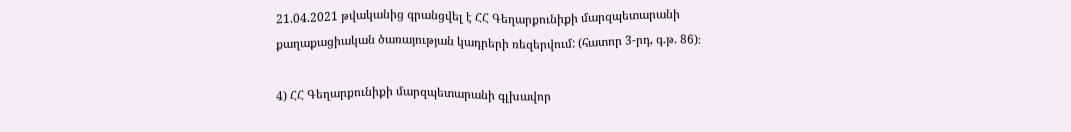21.04.2021 թվականից գրանցվել է ՀՀ Գեղարքունիքի մարզպետարանի քաղաքացիական ծառայության կադրերի ռեզերվում: (հատոր 3-րդ, գ.թ. 86)։

4) ՀՀ Գեղարքունիքի մարզպետարանի գլխավոր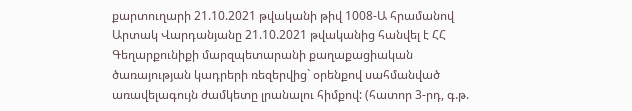քարտուղարի 21.10.2021 թվականի թիվ 1008-Ա հրամանով Արտակ Վարդանյանը 21.10.2021 թվականից հանվել է ՀՀ Գեղարքունիքի մարզպետարանի քաղաքացիական ծառայության կադրերի ռեզերվից` օրենքով սահմանված առավելագույն ժամկետը լրանալու հիմքով: (հատոր 3-րդ, գ.թ.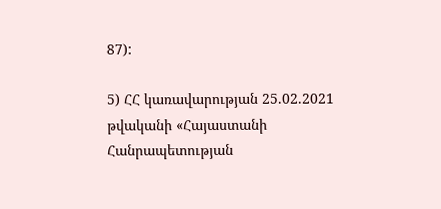87):

5) ՀՀ կառավարության 25.02.2021 թվականի «Հայաստանի Հանրապետության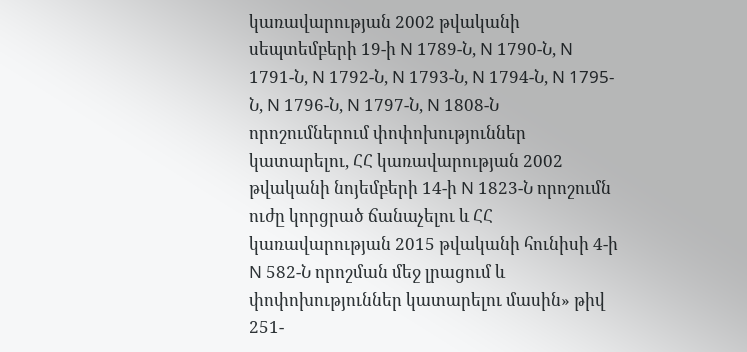կառավարության 2002 թվականի սեպտեմբերի 19-ի N 1789-Ն, N 1790-Ն, N 1791-Ն, N 1792-Ն, N 1793-Ն, N 1794-Ն, N 1795-Ն, N 1796-Ն, N 1797-Ն, N 1808-Ն որոշումներում փոփոխություններ կատարելու, ՀՀ կառավարության 2002 թվականի նոյեմբերի 14-ի N 1823-Ն որոշումն ուժը կորցրած ճանաչելու և ՀՀ կառավարության 2015 թվականի հունիսի 4-ի N 582-Ն որոշման մեջ լրացում և փոփոխություններ կատարելու մասին» թիվ 251-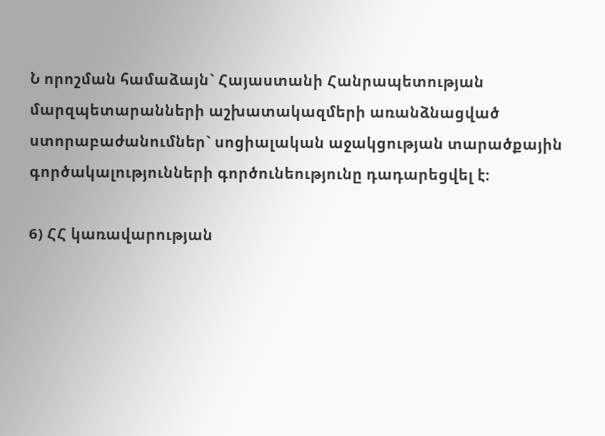Ն որոշման համաձայն` Հայաստանի Հանրապետության մարզպետարանների աշխատակազմերի առանձնացված ստորաբաժանումներ` սոցիալական աջակցության տարածքային գործակալությունների գործունեությունը դադարեցվել է:

6) ՀՀ կառավարության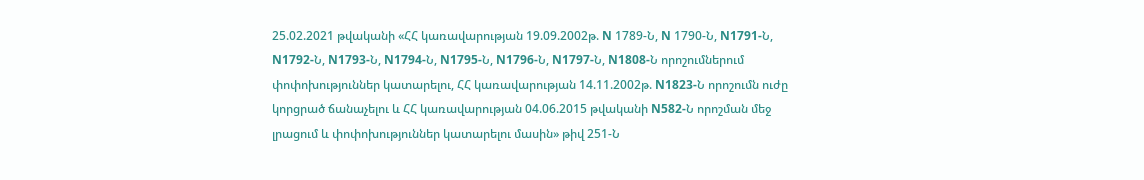25.02.2021 թվականի «ՀՀ կառավարության 19.09.2002թ. N 1789-Ն, N 1790-Ն, N1791-Ն, N1792-Ն, N1793-Ն, N1794-Ն, N1795-Ն, N1796-Ն, N1797-Ն, N1808-Ն որոշումներում փոփոխություններ կատարելու, ՀՀ կառավարության 14.11.2002թ. N1823-Ն որոշումն ուժը կորցրած ճանաչելու և ՀՀ կառավարության 04.06.2015 թվականի N582-Ն որոշման մեջ լրացում և փոփոխություններ կատարելու մասին» թիվ 251-Ն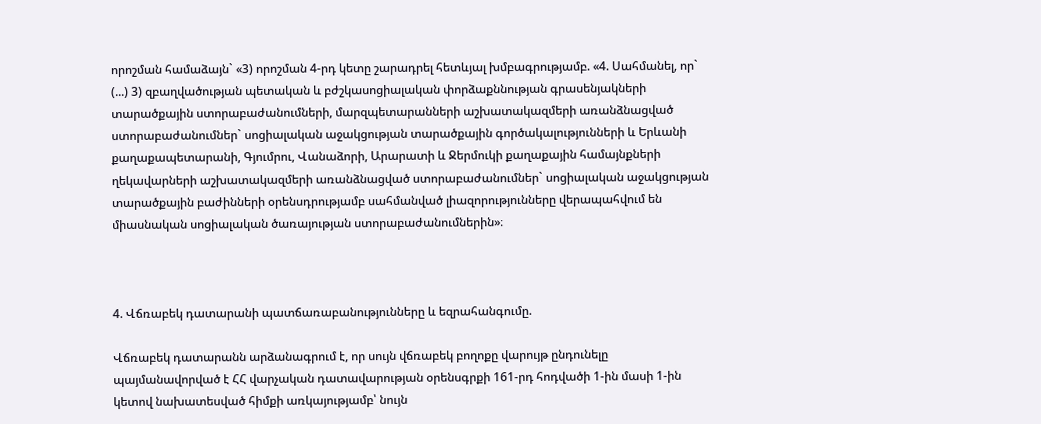որոշման համաձայն` «3) որոշման 4-րդ կետը շարադրել հետևյալ խմբագրությամբ. «4. Սահմանել, որ` (...) 3) զբաղվածության պետական և բժշկասոցիալական փորձաքննության գրասենյակների տարածքային ստորաբաժանումների, մարզպետարանների աշխատակազմերի առանձնացված ստորաբաժանումներ` սոցիալական աջակցության տարածքային գործակալությունների և Երևանի քաղաքապետարանի, Գյումրու, Վանաձորի, Արարատի և Ջերմուկի քաղաքային համայնքների ղեկավարների աշխատակազմերի առանձնացված ստորաբաժանումներ` սոցիալական աջակցության տարածքային բաժինների օրենսդրությամբ սահմանված լիազորությունները վերապահվում են միասնական սոցիալական ծառայության ստորաբաժանումներին»։



4. Վճռաբեկ դատարանի պատճառաբանությունները և եզրահանգումը.

Վճռաբեկ դատարանն արձանագրում է, որ սույն վճռաբեկ բողոքը վարույթ ընդունելը պայմանավորված է ՀՀ վարչական դատավարության օրենսգրքի 161-րդ հոդվածի 1-ին մասի 1-ին կետով նախատեսված հիմքի առկայությամբ՝ նույն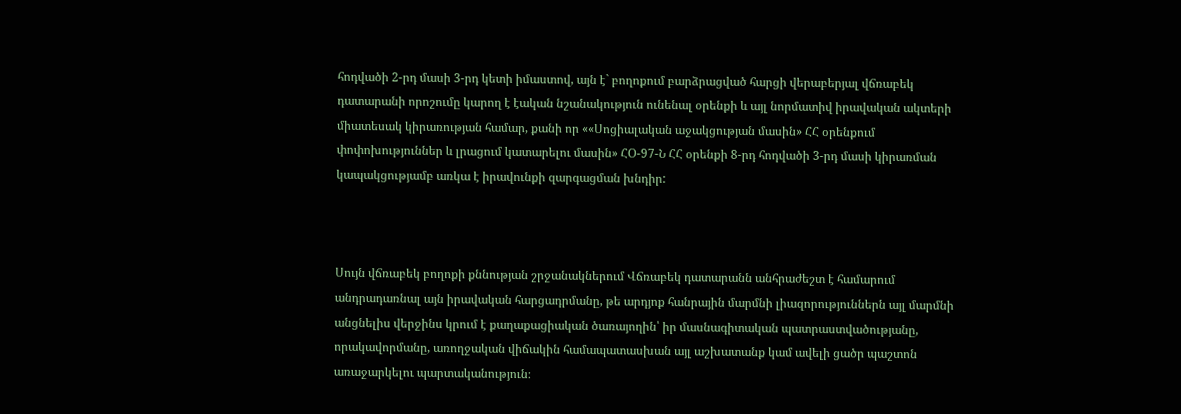հոդվածի 2-րդ մասի 3-րդ կետի իմաստով, այն է` բողոքում բարձրացված հարցի վերաբերյալ վճռաբեկ դատարանի որոշումը կարող է էական նշանակություն ունենալ օրենքի և այլ նորմատիվ իրավական ակտերի միատեսակ կիրառության համար, քանի որ ««Սոցիալական աջակցության մասին» ՀՀ օրենքում փոփոխություններ և լրացում կատարելու մասին» ՀՕ-97-Ն ՀՀ օրենքի 8-րդ հոդվածի 3-րդ մասի կիրառման կապակցությամբ առկա է իրավունքի զարգացման խնդիր:



Սույն վճռաբեկ բողոքի քննության շրջանակներում Վճռաբեկ դատարանն անհրաժեշտ է համարում անդրադառնալ այն իրավական հարցադրմանը, թե արդյոք հանրային մարմնի լիազորություններն այլ մարմնի անցնելիս վերջինս կրում է քաղաքացիական ծառայողին՝ իր մասնագիտական պատրաստվածությանը, որակավորմանը, առողջական վիճակին համապատասխան այլ աշխատանք կամ ավելի ցածր պաշտոն առաջարկելու պարտականություն։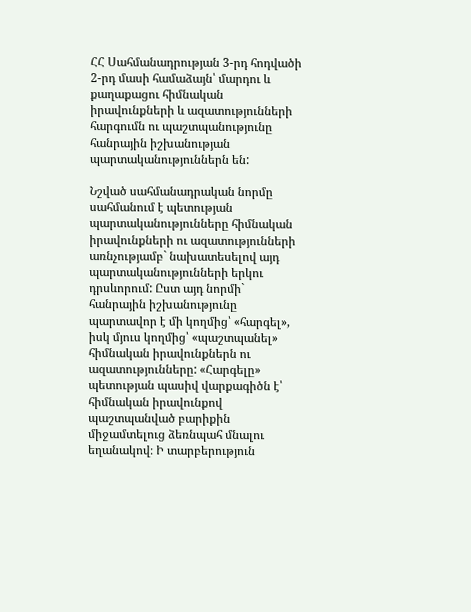ՀՀ Սահմանադրության 3-րդ հոդվածի 2-րդ մասի համաձայն՝ մարդու և քաղաքացու հիմնական իրավունքների և ազատությունների հարգումն ու պաշտպանությունը հանրային իշխանության պարտականություններն են:

Նշված սահմանադրական նորմը սահմանում է պետության պարտականությունները հիմնական իրավունքների ու ազատությունների առնչությամբ` նախատեսելով այդ պարտականությունների երկու դրսևորում: Ըստ այդ նորմի` հանրային իշխանությունը պարտավոր է մի կողմից՝ «հարգել», իսկ մյուս կողմից՝ «պաշտպանել» հիմնական իրավունքներն ու ազատությունները: «Հարգելը» պետության պասիվ վարքագիծն է՝ հիմնական իրավունքով պաշտպանված բարիքին միջամտելուց ձեռնպահ մնալու եղանակով։ Ի տարբերություն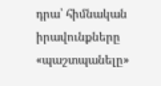դրա՝ հիմնական իրավունքները «պաշտպանելը»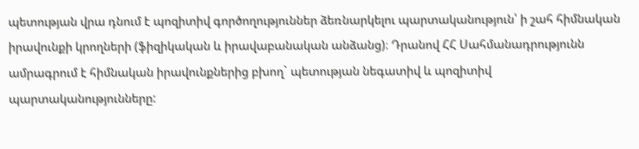պետության վրա դնում է պոզիտիվ գործողություններ ձեռնարկելու պարտականություն՝ ի շահ հիմնական իրավունքի կրողների (ֆիզիկական և իրավաբանական անձանց)։ Դրանով ՀՀ Սահմանադրությունն ամրագրում է հիմնական իրավունքներից բխող` պետության նեգատիվ և պոզիտիվ պարտականությունները: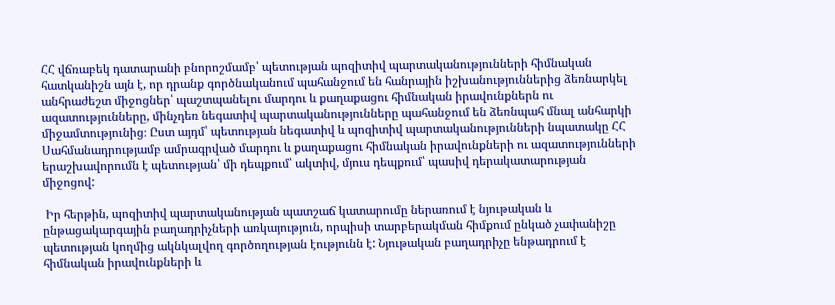ՀՀ վճռաբեկ դատարանի բնորոշմամբ՝ պետության պոզիտիվ պարտականությունների հիմնական հատկանիշն այն է, որ դրանք գործնականում պահանջում են հանրային իշխանություններից ձեռնարկել անհրաժեշտ միջոցներ՝ պաշտպանելու մարդու և քաղաքացու հիմնական իրավունքներն ու ազատությունները, մինչդեռ նեգատիվ պարտականությունները պահանջում են ձեռնպահ մնալ անհարկի միջամտությունից։ Ըստ այդմ՝ պետության նեգատիվ և պոզիտիվ պարտականությունների նպատակը ՀՀ Սահմանադրությամբ ամրագրված մարդու և քաղաքացու հիմնական իրավունքների ու ազատությունների երաշխավորումն է պետության՝ մի դեպքում՝ ակտիվ, մյուս դեպքում՝ պասիվ դերակատարության միջոցով:

 Իր հերթին, պոզիտիվ պարտականության պատշաճ կատարումը ներառում է նյութական և ընթացակարգային բաղադրիչների առկայություն, որպիսի տարբերակման հիմքում ընկած չափանիշը պետության կողմից ակնկալվող գործողության էությունն է: Նյութական բաղադրիչը ենթադրում է հիմնական իրավունքների և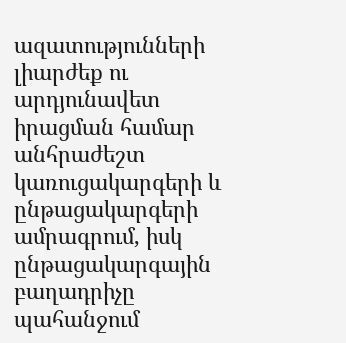ազատությունների լիարժեք ու արդյունավետ իրացման համար անհրաժեշտ կառուցակարգերի և ընթացակարգերի ամրագրում, իսկ ընթացակարգային բաղադրիչը պահանջում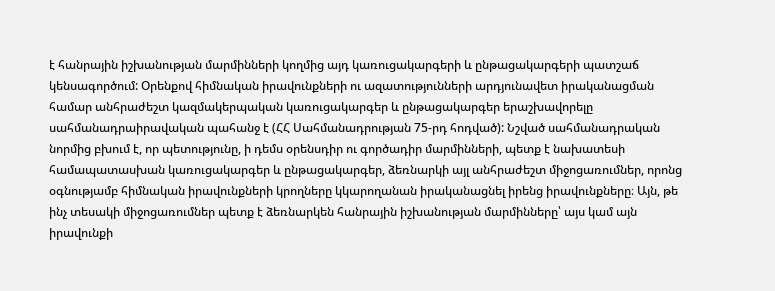է հանրային իշխանության մարմինների կողմից այդ կառուցակարգերի և ընթացակարգերի պատշաճ կենսագործում: Օրենքով հիմնական իրավունքների ու ազատությունների արդյունավետ իրականացման համար անհրաժեշտ կազմակերպական կառուցակարգեր և ընթացակարգեր երաշխավորելը սահմանադրաիրավական պահանջ է (ՀՀ Սահմանադրության 75-րդ հոդված): Նշված սահմանադրական նորմից բխում է, որ պետությունը, ի դեմս օրենսդիր ու գործադիր մարմինների, պետք է նախատեսի համապատասխան կառուցակարգեր և ընթացակարգեր, ձեռնարկի այլ անհրաժեշտ միջոցառումներ, որոնց օգնությամբ հիմնական իրավունքների կրողները կկարողանան իրականացնել իրենց իրավունքները։ Այն, թե ինչ տեսակի միջոցառումներ պետք է ձեռնարկեն հանրային իշխանության մարմինները՝ այս կամ այն իրավունքի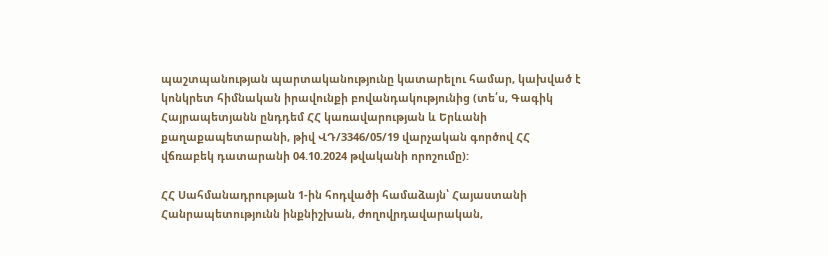պաշտպանության պարտականությունը կատարելու համար, կախված է կոնկրետ հիմնական իրավունքի բովանդակությունից (տե՛ս, Գագիկ Հայրապետյանն ընդդեմ ՀՀ կառավարության և Երևանի քաղաքապետարանի, թիվ ՎԴ/3346/05/19 վարչական գործով ՀՀ վճռաբեկ դատարանի 04.10.2024 թվականի որոշումը):

ՀՀ Սահմանադրության 1-ին հոդվածի համաձայն՝ Հայաստանի Հանրապետությունն ինքնիշխան, ժողովրդավարական,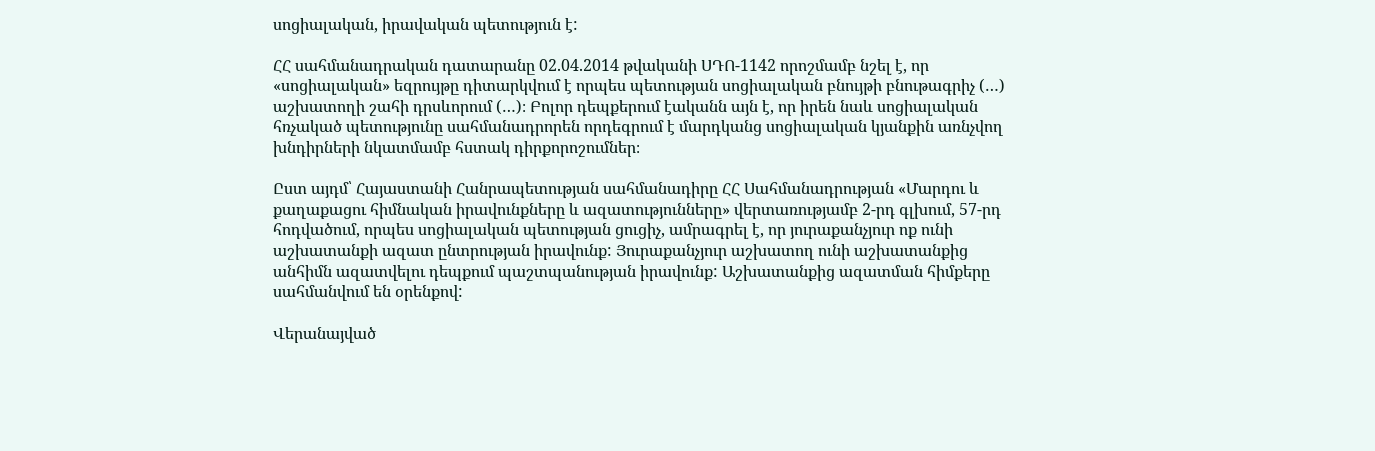սոցիալական, իրավական պետություն է:

ՀՀ սահմանադրական դատարանը 02.04.2014 թվականի ՍԴՈ-1142 որոշմամբ նշել է, որ «սոցիալական» եզրույթը դիտարկվում է որպես պետության սոցիալական բնույթի բնութագրիչ (…) աշխատողի շահի դրսևորում (…)։ Բոլոր դեպքերում էականն այն է, որ իրեն նաև սոցիալական հռչակած պետությունը սահմանադրորեն որդեգրում է մարդկանց սոցիալական կյանքին առնչվող խնդիրների նկատմամբ հստակ դիրքորոշումներ։

Ըստ այդմ՝ Հայաստանի Հանրապետության սահմանադիրը ՀՀ Սահմանադրության «Մարդու և քաղաքացու հիմնական իրավունքները և ազատությունները» վերտառությամբ 2-րդ գլխում, 57-րդ հոդվածում, որպես սոցիալական պետության ցուցիչ, ամրագրել է, որ յուրաքանչյուր ոք ունի աշխատանքի ազատ ընտրության իրավունք: Յուրաքանչյուր աշխատող ունի աշխատանքից անհիմն ազատվելու դեպքում պաշտպանության իրավունք: Աշխատանքից ազատման հիմքերը սահմանվում են օրենքով:

Վերանայված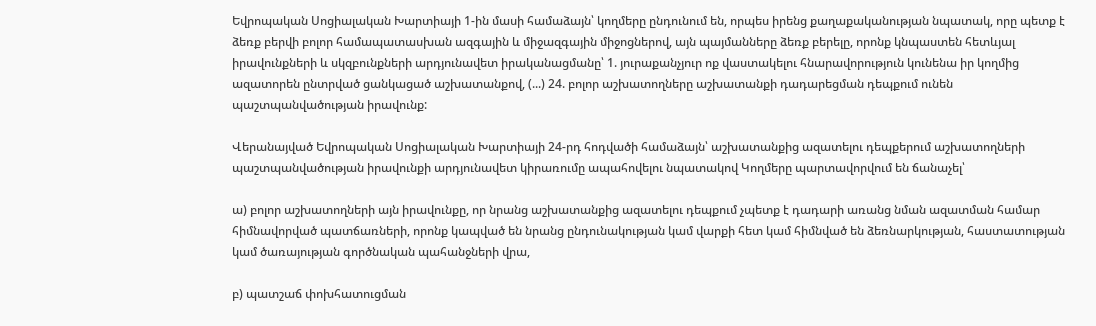Եվրոպական Սոցիալական Խարտիայի 1-ին մասի համաձայն՝ կողմերը ընդունում են, որպես իրենց քաղաքականության նպատակ, որը պետք է ձեռք բերվի բոլոր համապատասխան ազգային և միջազգային միջոցներով, այն պայմանները ձեռք բերելը, որոնք կնպաստեն հետևյալ իրավունքների և սկզբունքների արդյունավետ իրականացմանը՝ 1. յուրաքանչյուր ոք վաստակելու հնարավորություն կունենա իր կողմից ազատորեն ընտրված ցանկացած աշխատանքով, (...) 24. բոլոր աշխատողները աշխատանքի դադարեցման դեպքում ունեն պաշտպանվածության իրավունք:

Վերանայված Եվրոպական Սոցիալական Խարտիայի 24-րդ հոդվածի համաձայն՝ աշխատանքից ազատելու դեպքերում աշխատողների պաշտպանվածության իրավունքի արդյունավետ կիրառումը ապահովելու նպատակով Կողմերը պարտավորվում են ճանաչել՝

ա) բոլոր աշխատողների այն իրավունքը, որ նրանց աշխատանքից ազատելու դեպքում չպետք է դադարի առանց նման ազատման համար հիմնավորված պատճառների, որոնք կապված են նրանց ընդունակության կամ վարքի հետ կամ հիմնված են ձեռնարկության, հաստատության կամ ծառայության գործնական պահանջների վրա,

բ) պատշաճ փոխհատուցման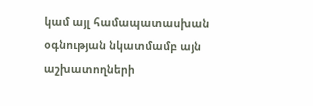կամ այլ համապատասխան օգնության նկատմամբ այն աշխատողների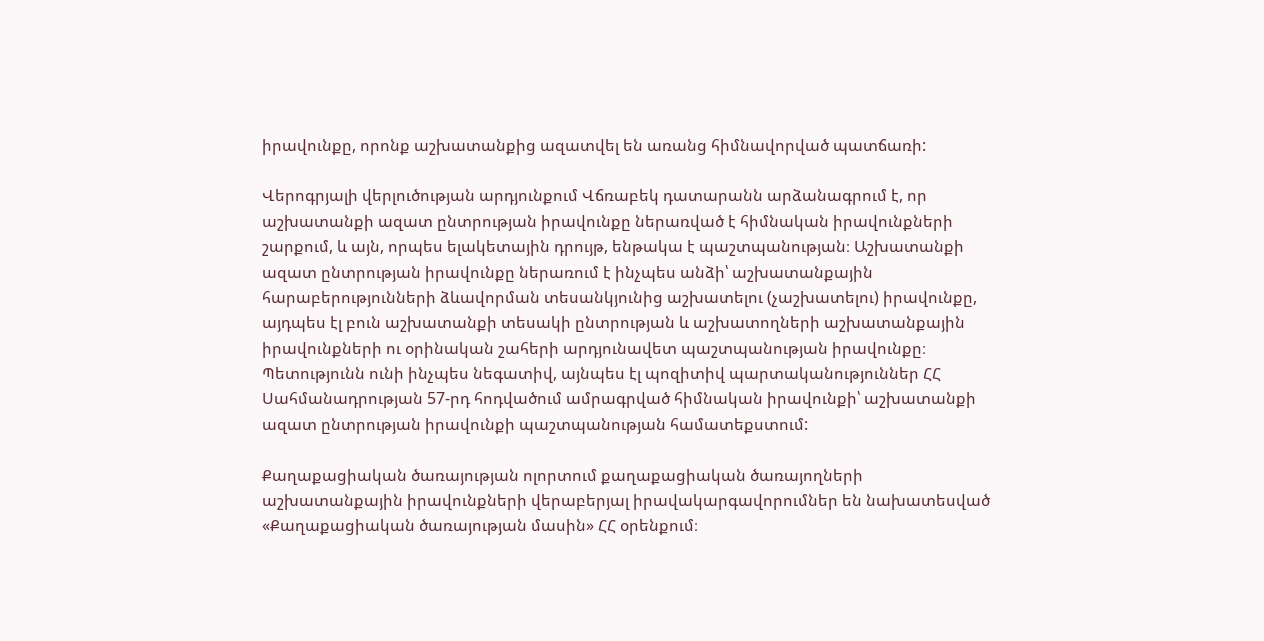իրավունքը, որոնք աշխատանքից ազատվել են առանց հիմնավորված պատճառի:

Վերոգրյալի վերլուծության արդյունքում Վճռաբեկ դատարանն արձանագրում է, որ աշխատանքի ազատ ընտրության իրավունքը ներառված է հիմնական իրավունքների շարքում, և այն, որպես ելակետային դրույթ, ենթակա է պաշտպանության։ Աշխատանքի ազատ ընտրության իրավունքը ներառում է ինչպես անձի՝ աշխատանքային հարաբերությունների ձևավորման տեսանկյունից աշխատելու (չաշխատելու) իրավունքը, այդպես էլ բուն աշխատանքի տեսակի ընտրության և աշխատողների աշխատանքային իրավունքների ու օրինական շահերի արդյունավետ պաշտպանության իրավունքը։ Պետությունն ունի ինչպես նեգատիվ, այնպես էլ պոզիտիվ պարտականություններ ՀՀ Սահմանադրության 57-րդ հոդվածում ամրագրված հիմնական իրավունքի՝ աշխատանքի ազատ ընտրության իրավունքի պաշտպանության համատեքստում:

Քաղաքացիական ծառայության ոլորտում քաղաքացիական ծառայողների աշխատանքային իրավունքների վերաբերյալ իրավակարգավորումներ են նախատեսված «Քաղաքացիական ծառայության մասին» ՀՀ օրենքում։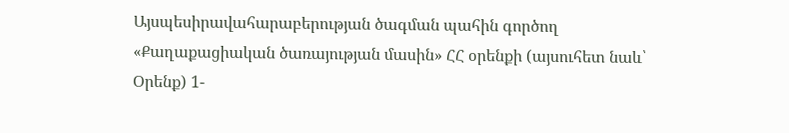Այսպեսիրավահարաբերության ծագման պահին գործող «Քաղաքացիական ծառայության մասին» ՀՀ օրենքի (այսուհետ նաև՝ Օրենք) 1-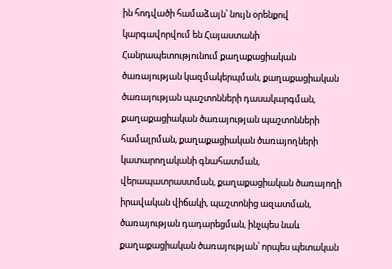ին հոդվածի համաձայն՝ նույն օրենքով կարգավորվում են Հայաստանի Հանրապետությունում քաղաքացիական ծառայության կազմակերպման, քաղաքացիական ծառայության պաշտոնների դասակարգման, քաղաքացիական ծառայության պաշտոնների համալրման, քաղաքացիական ծառայողների կատարողականի գնահատման, վերապատրաստման, քաղաքացիական ծառայողի իրավական վիճակի, պաշտոնից ազատման, ծառայության դադարեցման, ինչպես նաև քաղաքացիական ծառայության՝ որպես պետական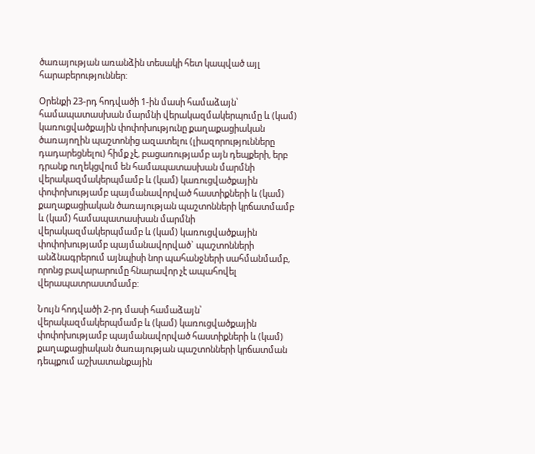ծառայության առանձին տեսակի հետ կապված այլ հարաբերություններ:

Օրենքի 23-րդ հոդվածի 1-ին մասի համաձայն՝ համապատասխան մարմնի վերակազմակերպումը և (կամ) կառուցվածքային փոփոխությունը քաղաքացիական ծառայողին պաշտոնից ազատելու (լիազորությունները դադարեցնելու) հիմք չէ, բացառությամբ այն դեպքերի, երբ դրանք ուղեկցվում են համապատասխան մարմնի վերակազմակերպմամբ և (կամ) կառուցվածքային փոփոխությամբ պայմանավորված հաստիքների և (կամ) քաղաքացիական ծառայության պաշտոնների կրճատմամբ և (կամ) համապատասխան մարմնի վերակազմակերպմամբ և (կամ) կառուցվածքային փոփոխությամբ պայմանավորված` պաշտոնների անձնագրերում այնպիսի նոր պահանջների սահմանմամբ, որոնց բավարարումը հնարավոր չէ ապահովել վերապատրաստմամբ:

Նույն հոդվածի 2-րդ մասի համաձայն՝ վերակազմակերպմամբ և (կամ) կառուցվածքային փոփոխությամբ պայմանավորված հաստիքների և (կամ) քաղաքացիական ծառայության պաշտոնների կրճատման դեպքում աշխատանքային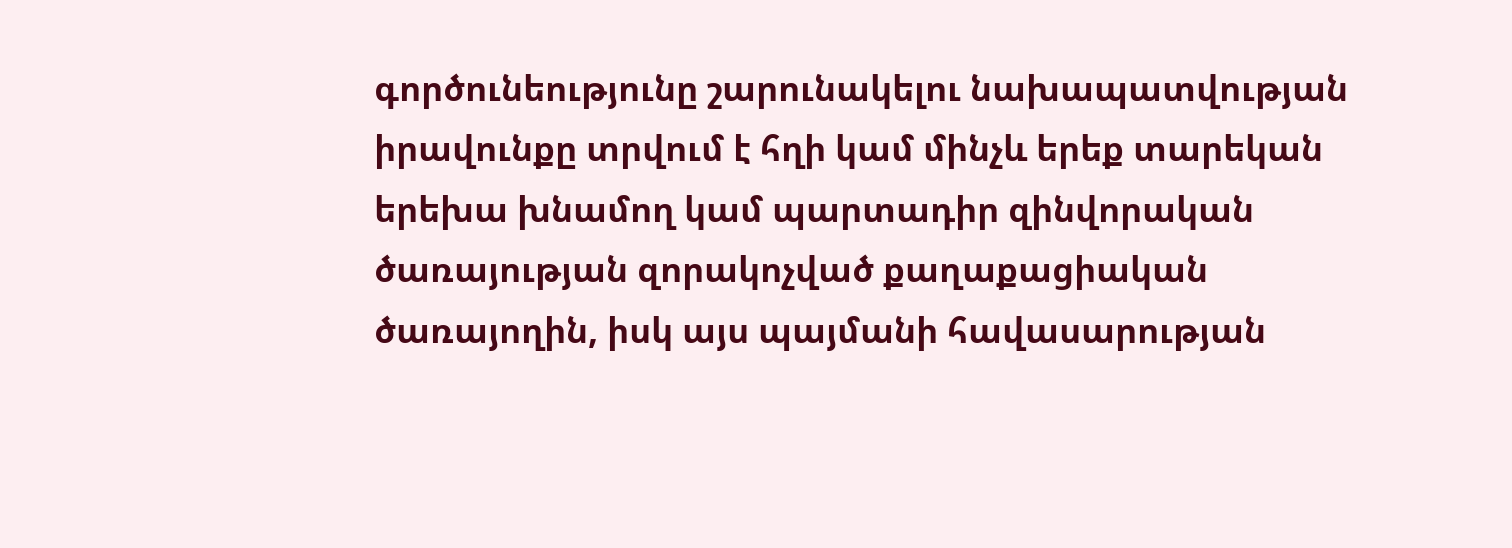գործունեությունը շարունակելու նախապատվության իրավունքը տրվում է հղի կամ մինչև երեք տարեկան երեխա խնամող կամ պարտադիր զինվորական ծառայության զորակոչված քաղաքացիական ծառայողին, իսկ այս պայմանի հավասարության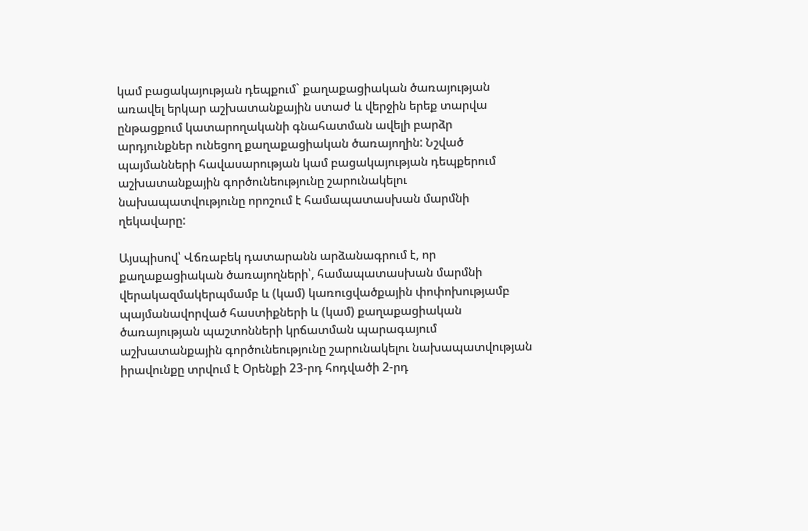կամ բացակայության դեպքում` քաղաքացիական ծառայության առավել երկար աշխատանքային ստաժ և վերջին երեք տարվա ընթացքում կատարողականի գնահատման ավելի բարձր արդյունքներ ունեցող քաղաքացիական ծառայողին: Նշված պայմանների հավասարության կամ բացակայության դեպքերում աշխատանքային գործունեությունը շարունակելու նախապատվությունը որոշում է համապատասխան մարմնի ղեկավարը:

Այսպիսով՝ Վճռաբեկ դատարանն արձանագրում է, որ քաղաքացիական ծառայողների՝, համապատասխան մարմնի վերակազմակերպմամբ և (կամ) կառուցվածքային փոփոխությամբ պայմանավորված հաստիքների և (կամ) քաղաքացիական ծառայության պաշտոնների կրճատման պարագայում աշխատանքային գործունեությունը շարունակելու նախապատվության իրավունքը տրվում է Օրենքի 23-րդ հոդվածի 2-րդ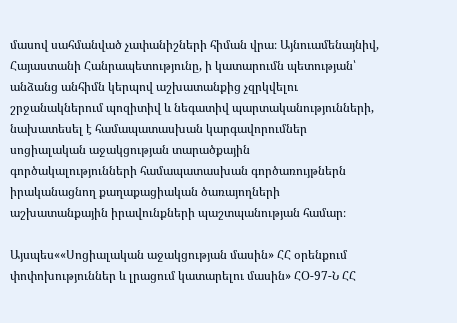մասով սահմանված չափանիշների հիման վրա։ Այնուամենայնիվ, Հայաստանի Հանրապետությունը, ի կատարումն պետության՝ անձանց անհիմն կերպով աշխատանքից չզրկվելու շրջանակներում պոզիտիվ և նեգատիվ պարտականությունների, նախատեսել է համապատասխան կարգավորումներ սոցիալական աջակցության տարածքային գործակալությունների համապատասխան գործառույթներն իրականացնող քաղաքացիական ծառայողների աշխատանքային իրավունքների պաշտպանության համար։

Այսպես««Սոցիալական աջակցության մասին» ՀՀ օրենքում փոփոխություններ և լրացում կատարելու մասին» ՀՕ-97-Ն ՀՀ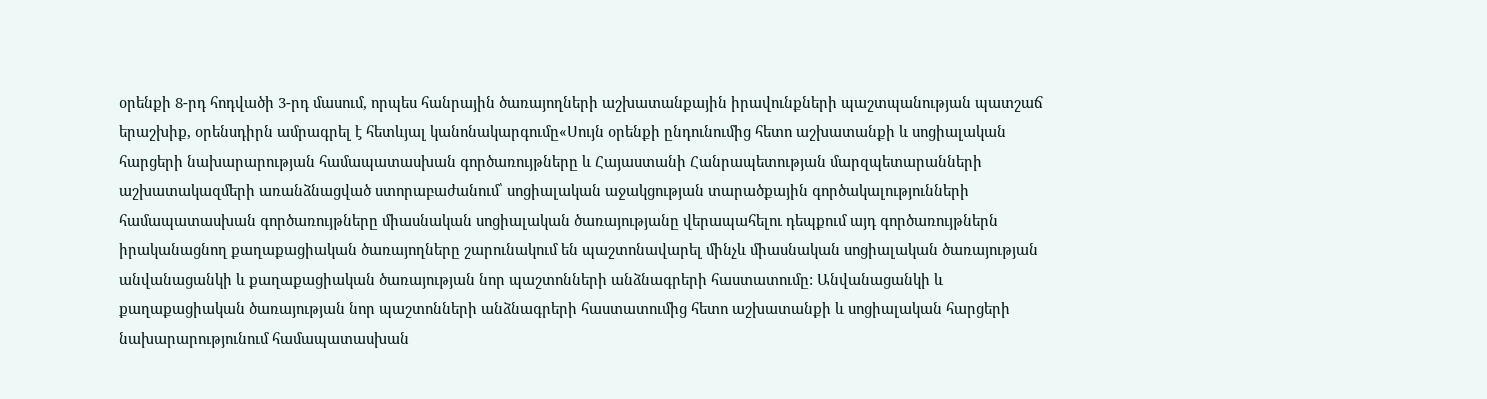օրենքի 8-րդ հոդվածի 3-րդ մասում, որպես հանրային ծառայողների աշխատանքային իրավունքների պաշտպանության պատշաճ երաշխիք, օրենսդիրն ամրագրել է հետևյալ կանոնակարգումը«Սույն օրենքի ընդունումից հետո աշխատանքի և սոցիալական հարցերի նախարարության համապատասխան գործառույթները և Հայաստանի Հանրապետության մարզպետարանների աշխատակազմերի առանձնացված ստորաբաժանում՝ սոցիալական աջակցության տարածքային գործակալությունների համապատասխան գործառույթները միասնական սոցիալական ծառայությանը վերապահելու դեպքում այդ գործառույթներն իրականացնող քաղաքացիական ծառայողները շարունակում են պաշտոնավարել մինչև միասնական սոցիալական ծառայության անվանացանկի և քաղաքացիական ծառայության նոր պաշտոնների անձնագրերի հաստատումը: Անվանացանկի և քաղաքացիական ծառայության նոր պաշտոնների անձնագրերի հաստատումից հետո աշխատանքի և սոցիալական հարցերի նախարարությունում համապատասխան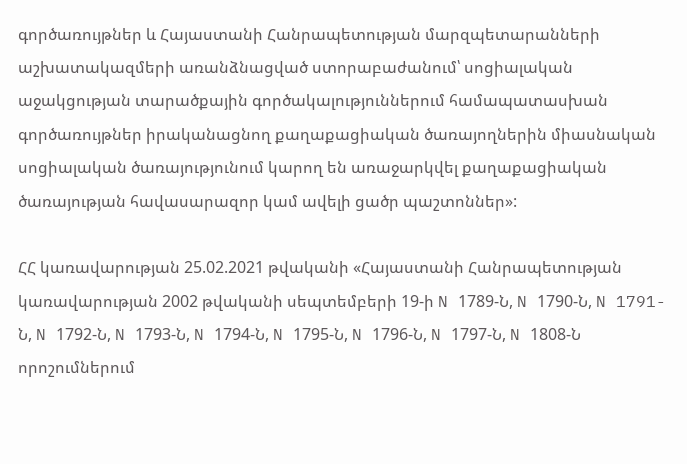գործառույթներ և Հայաստանի Հանրապետության մարզպետարանների աշխատակազմերի առանձնացված ստորաբաժանում՝ սոցիալական աջակցության տարածքային գործակալություններում համապատասխան գործառույթներ իրականացնող քաղաքացիական ծառայողներին միասնական սոցիալական ծառայությունում կարող են առաջարկվել քաղաքացիական ծառայության հավասարազոր կամ ավելի ցածր պաշտոններ»:

ՀՀ կառավարության 25.02.2021 թվականի «Հայաստանի Հանրապետության կառավարության 2002 թվականի սեպտեմբերի 19-ի N 1789-Ն, N 1790-Ն, N 1791-Ն, N 1792-Ն, N 1793-Ն, N 1794-Ն, N 1795-Ն, N 1796-Ն, N 1797-Ն, N 1808-Ն որոշումներում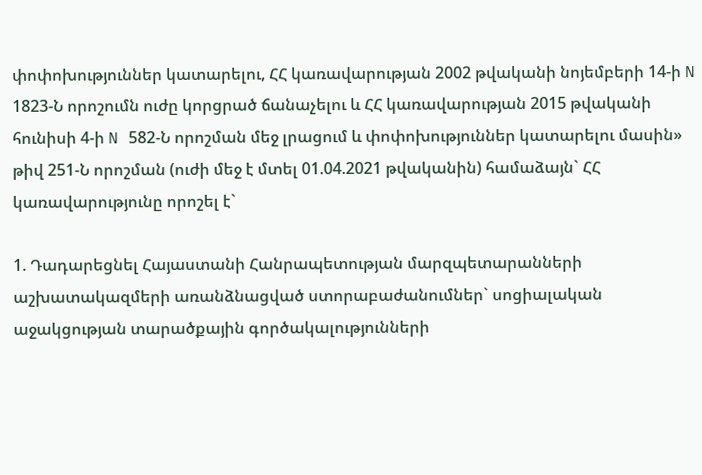փոփոխություններ կատարելու, ՀՀ կառավարության 2002 թվականի նոյեմբերի 14-ի N 1823-Ն որոշումն ուժը կորցրած ճանաչելու և ՀՀ կառավարության 2015 թվականի հունիսի 4-ի N 582-Ն որոշման մեջ լրացում և փոփոխություններ կատարելու մասին» թիվ 251-Ն որոշման (ուժի մեջ է մտել 01.04.2021 թվականին) համաձայն` ՀՀ կառավարությունը որոշել է`

1. Դադարեցնել Հայաստանի Հանրապետության մարզպետարանների աշխատակազմերի առանձնացված ստորաբաժանումներ` սոցիալական աջակցության տարածքային գործակալությունների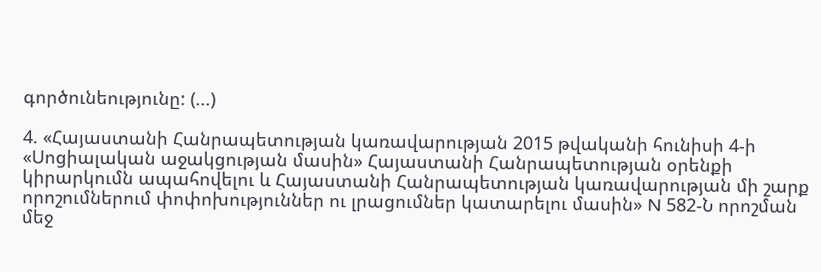գործունեությունը: (...)

4. «Հայաստանի Հանրապետության կառավարության 2015 թվականի հունիսի 4-ի «Սոցիալական աջակցության մասին» Հայաստանի Հանրապետության օրենքի կիրարկումն ապահովելու և Հայաստանի Հանրապետության կառավարության մի շարք որոշումներում փոփոխություններ ու լրացումներ կատարելու մասին» N 582-Ն որոշման մեջ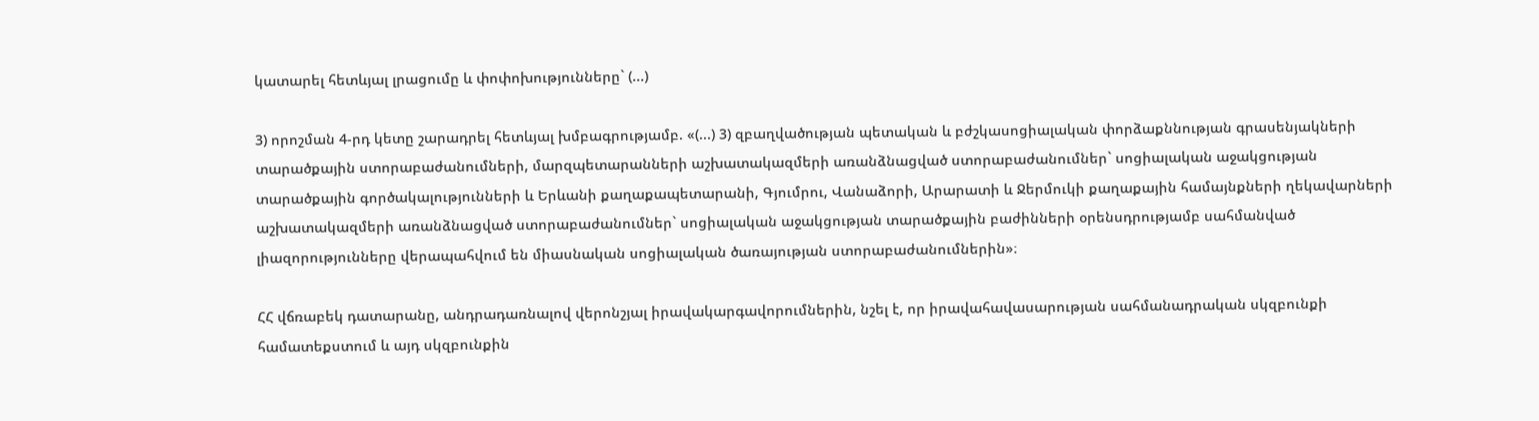կատարել հետևյալ լրացումը և փոփոխությունները` (...)

3) որոշման 4-րդ կետը շարադրել հետևյալ խմբագրությամբ. «(...) 3) զբաղվածության պետական և բժշկասոցիալական փորձաքննության գրասենյակների տարածքային ստորաբաժանումների, մարզպետարանների աշխատակազմերի առանձնացված ստորաբաժանումներ` սոցիալական աջակցության տարածքային գործակալությունների և Երևանի քաղաքապետարանի, Գյումրու, Վանաձորի, Արարատի և Ջերմուկի քաղաքային համայնքների ղեկավարների աշխատակազմերի առանձնացված ստորաբաժանումներ` սոցիալական աջակցության տարածքային բաժինների օրենսդրությամբ սահմանված լիազորությունները վերապահվում են միասնական սոցիալական ծառայության ստորաբաժանումներին»։

ՀՀ վճռաբեկ դատարանը, անդրադառնալով վերոնշյալ իրավակարգավորումներին, նշել է, որ իրավահավասարության սահմանադրական սկզբունքի համատեքստում և այդ սկզբունքին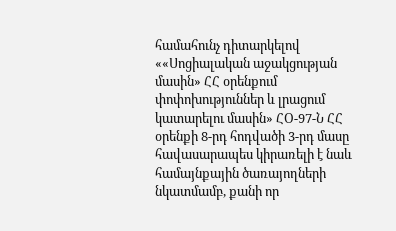համահունչ դիտարկելով ««Սոցիալական աջակցության մասին» ՀՀ օրենքում փոփոխություններ և լրացում կատարելու մասին» ՀՕ-97-Ն ՀՀ օրենքի 8-րդ հոդվածի 3-րդ մասը հավասարապես կիրառելի է նաև համայնքային ծառայողների նկատմամբ, քանի որ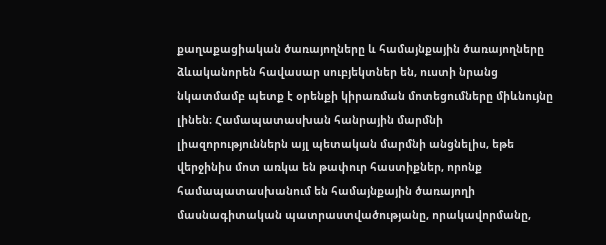քաղաքացիական ծառայողները և համայնքային ծառայողները ձևականորեն հավասար սուբյեկտներ են, ուստի նրանց նկատմամբ պետք է օրենքի կիրառման մոտեցումները միևնույնը լինեն։ Համապատասխան հանրային մարմնի լիազորություններն այլ պետական մարմնի անցնելիս, եթե վերջինիս մոտ առկա են թափուր հաստիքներ, որոնք համապատասխանում են համայնքային ծառայողի մասնագիտական պատրաստվածությանը, որակավորմանը,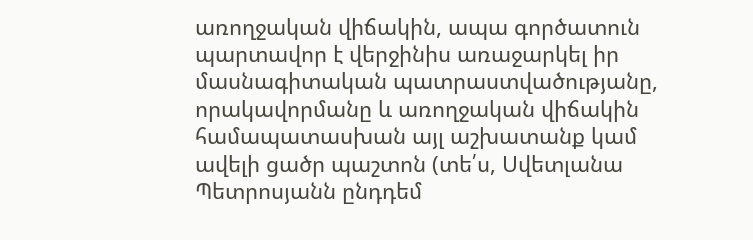առողջական վիճակին, ապա գործատուն պարտավոր է վերջինիս առաջարկել իր մասնագիտական պատրաստվածությանը, որակավորմանը և առողջական վիճակին համապատասխան այլ աշխատանք կամ ավելի ցածր պաշտոն (տե՛ս, Սվետլանա Պետրոսյանն ընդդեմ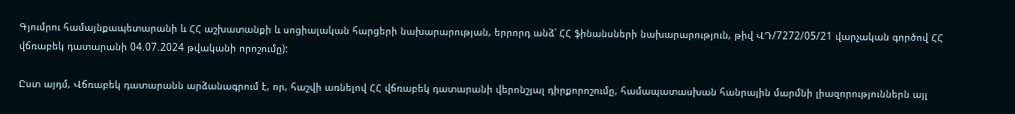Գյումրու համայնքապետարանի և ՀՀ աշխատանքի և սոցիալական հարցերի նախարարության, երրորդ անձ՝ ՀՀ ֆինանսների նախարարություն, թիվ ՎԴ/7272/05/21 վարչական գործով ՀՀ վճռաբեկ դատարանի 04.07.2024 թվականի որոշումը):

Ըստ այդմ, Վճռաբեկ դատարանն արձանագրում է, որ, հաշվի առնելով ՀՀ վճռաբեկ դատարանի վերոնշյալ դիրքորոշումը, համապատասխան հանրային մարմնի լիազորություններն այլ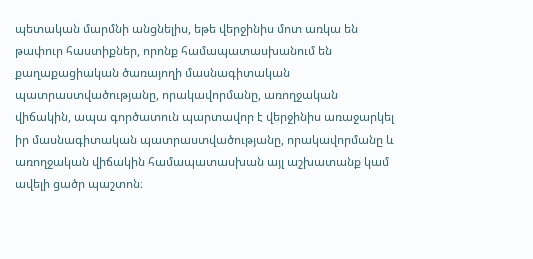պետական մարմնի անցնելիս, եթե վերջինիս մոտ առկա են թափուր հաստիքներ, որոնք համապատասխանում են քաղաքացիական ծառայողի մասնագիտական պատրաստվածությանը, որակավորմանը, առողջական վիճակին, ապա գործատուն պարտավոր է վերջինիս առաջարկել իր մասնագիտական պատրաստվածությանը, որակավորմանը և առողջական վիճակին համապատասխան այլ աշխատանք կամ ավելի ցածր պաշտոն։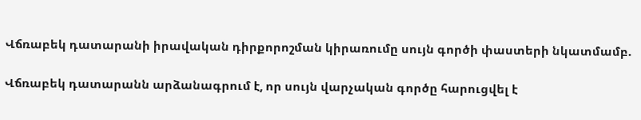Վճռաբեկ դատարանի իրավական դիրքորոշման կիրառումը սույն գործի փաստերի նկատմամբ.

Վճռաբեկ դատարանն արձանագրում է, որ սույն վարչական գործը հարուցվել է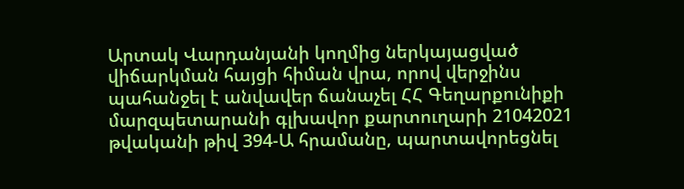Արտակ Վարդանյանի կողմից ներկայացված վիճարկման հայցի հիման վրա, որով վերջինս պահանջել է անվավեր ճանաչել ՀՀ Գեղարքունիքի մարզպետարանի գլխավոր քարտուղարի 21042021 թվականի թիվ 394-Ա հրամանը, պարտավորեցնել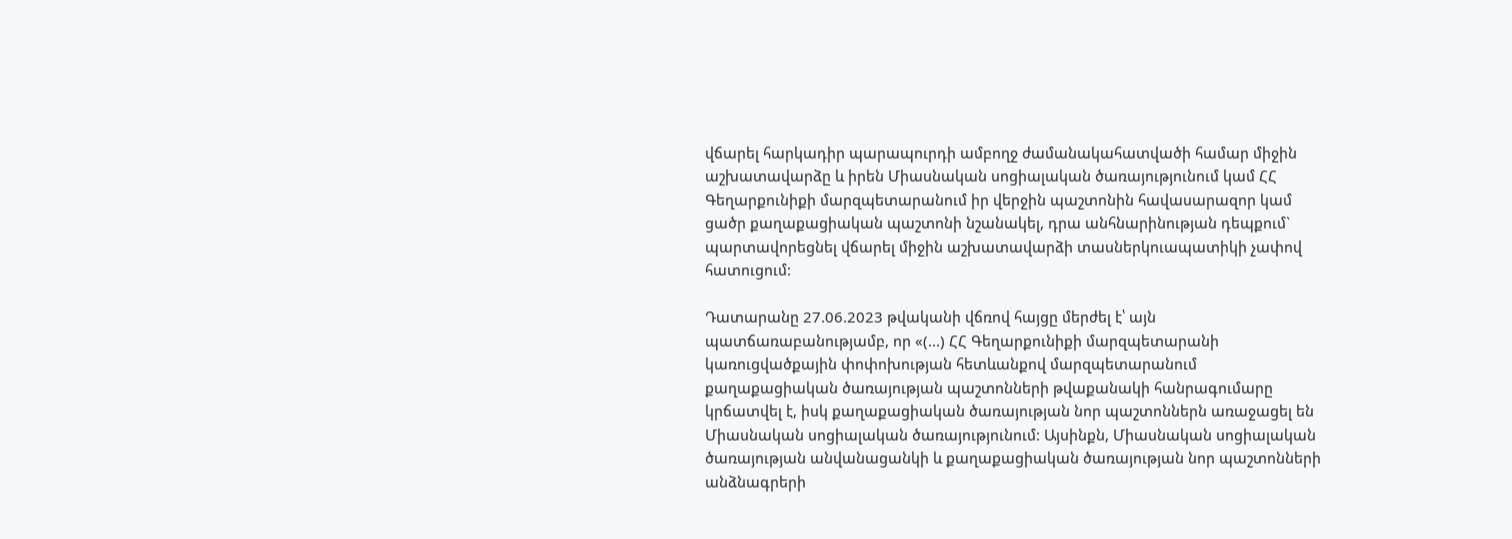վճարել հարկադիր պարապուրդի ամբողջ ժամանակահատվածի համար միջին աշխատավարձը և իրեն Միասնական սոցիալական ծառայությունում կամ ՀՀ Գեղարքունիքի մարզպետարանում իր վերջին պաշտոնին հավասարազոր կամ ցածր քաղաքացիական պաշտոնի նշանակել, դրա անհնարինության դեպքում` պարտավորեցնել վճարել միջին աշխատավարձի տասներկուապատիկի չափով հատուցում:

Դատարանը 27.06.2023 թվականի վճռով հայցը մերժել է՝ այն պատճառաբանությամբ, որ «(...) ՀՀ Գեղարքունիքի մարզպետարանի կառուցվածքային փոփոխության հետևանքով մարզպետարանում քաղաքացիական ծառայության պաշտոնների թվաքանակի հանրագումարը կրճատվել է, իսկ քաղաքացիական ծառայության նոր պաշտոններն առաջացել են Միասնական սոցիալական ծառայությունում: Այսինքն, Միասնական սոցիալական ծառայության անվանացանկի և քաղաքացիական ծառայության նոր պաշտոնների անձնագրերի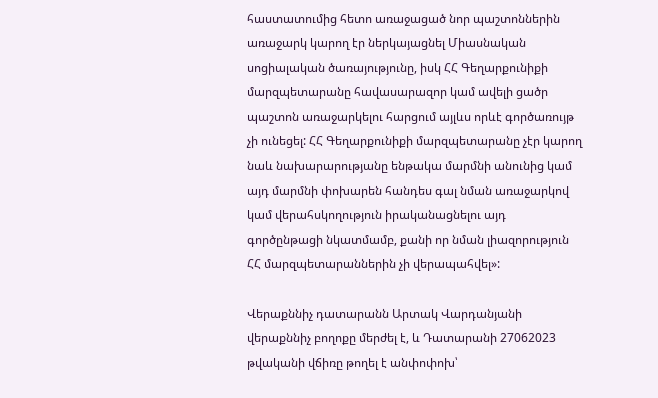հաստատումից հետո առաջացած նոր պաշտոններին առաջարկ կարող էր ներկայացնել Միասնական սոցիալական ծառայությունը, իսկ ՀՀ Գեղարքունիքի մարզպետարանը հավասարազոր կամ ավելի ցածր պաշտոն առաջարկելու հարցում այլևս որևէ գործառույթ չի ունեցել: ՀՀ Գեղարքունիքի մարզպետարանը չէր կարող նաև նախարարությանը ենթակա մարմնի անունից կամ այդ մարմնի փոխարեն հանդես գալ նման առաջարկով կամ վերահսկողություն իրականացնելու այդ գործընթացի նկատմամբ, քանի որ նման լիազորություն ՀՀ մարզպետարաններին չի վերապահվել»:

Վերաքննիչ դատարանն Արտակ Վարդանյանի վերաքննիչ բողոքը մերժել է, և Դատարանի 27062023 թվականի վճիռը թողել է անփոփոխ՝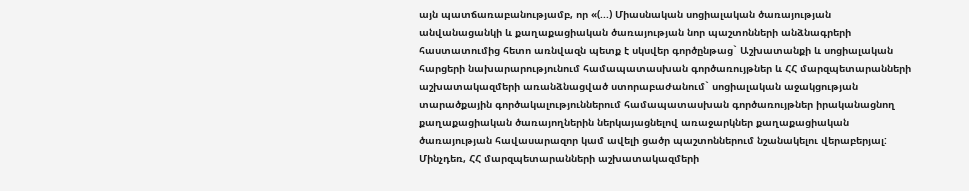այն պատճառաբանությամբ, որ «(...) Միասնական սոցիալական ծառայության անվանացանկի և քաղաքացիական ծառայության նոր պաշտոնների անձնագրերի հաստատումից հետո առնվազն պետք է սկսվեր գործընթաց` Աշխատանքի և սոցիալական հարցերի նախարարությունում համապատասխան գործառույթներ և ՀՀ մարզպետարանների աշխատակազմերի առանձնացված ստորաբաժանում` սոցիալական աջակցության տարածքային գործակալություններում համապատասխան գործառույթներ իրականացնող քաղաքացիական ծառայողներին ներկայացնելով առաջարկներ քաղաքացիական ծառայության հավասարազոր կամ ավելի ցածր պաշտոններում նշանակելու վերաբերյալ: Մինչդեռ, ՀՀ մարզպետարանների աշխատակազմերի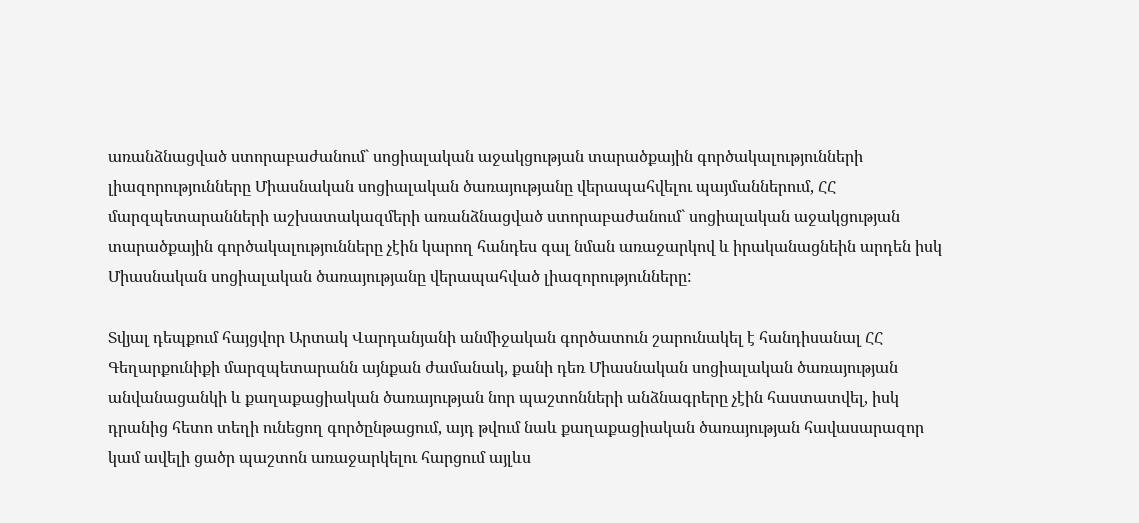առանձնացված ստորաբաժանում` սոցիալական աջակցության տարածքային գործակալությունների լիազորությունները Միասնական սոցիալական ծառայությանը վերապահվելու պայմաններում, ՀՀ մարզպետարանների աշխատակազմերի առանձնացված ստորաբաժանում` սոցիալական աջակցության տարածքային գործակալությունները չէին կարող հանդես գալ նման առաջարկով և իրականացնեին արդեն իսկ Միասնական սոցիալական ծառայությանը վերապահված լիազորությունները:

Տվյալ դեպքում հայցվոր Արտակ Վարդանյանի անմիջական գործատուն շարունակել է հանդիսանալ ՀՀ Գեղարքունիքի մարզպետարանն այնքան ժամանակ, քանի դեռ Միասնական սոցիալական ծառայության անվանացանկի և քաղաքացիական ծառայության նոր պաշտոնների անձնագրերը չէին հաստատվել, իսկ դրանից հետո տեղի ունեցող գործընթացում, այդ թվում նաև քաղաքացիական ծառայության հավասարազոր կամ ավելի ցածր պաշտոն առաջարկելու հարցում այլևս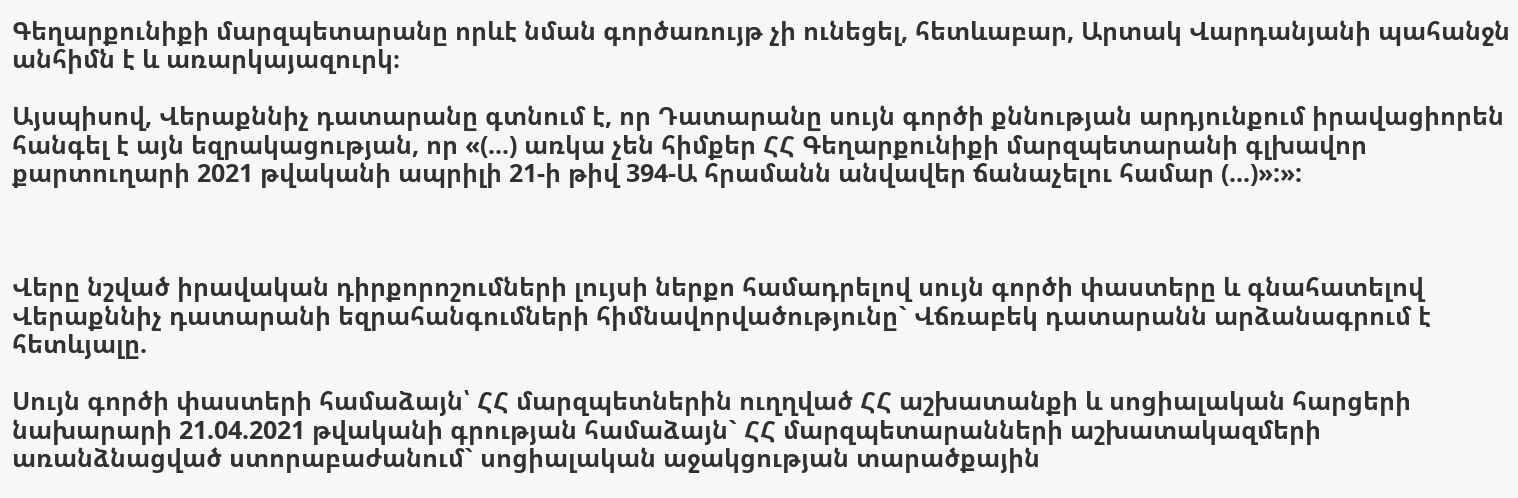Գեղարքունիքի մարզպետարանը որևէ նման գործառույթ չի ունեցել, հետևաբար, Արտակ Վարդանյանի պահանջն անհիմն է և առարկայազուրկ։

Այսպիսով, Վերաքննիչ դատարանը գտնում է, որ Դատարանը սույն գործի քննության արդյունքում իրավացիորեն հանգել է այն եզրակացության, որ «(...) առկա չեն հիմքեր ՀՀ Գեղարքունիքի մարզպետարանի գլխավոր քարտուղարի 2021 թվականի ապրիլի 21-ի թիվ 394-Ա հրամանն անվավեր ճանաչելու համար (...)»:»:



Վերը նշված իրավական դիրքորոշումների լույսի ներքո համադրելով սույն գործի փաստերը և գնահատելով Վերաքննիչ դատարանի եզրահանգումների հիմնավորվածությունը` Վճռաբեկ դատարանն արձանագրում է հետևյալը.

Սույն գործի փաստերի համաձայն՝ ՀՀ մարզպետներին ուղղված ՀՀ աշխատանքի և սոցիալական հարցերի նախարարի 21.04.2021 թվականի գրության համաձայն` ՀՀ մարզպետարանների աշխատակազմերի առանձնացված ստորաբաժանում` սոցիալական աջակցության տարածքային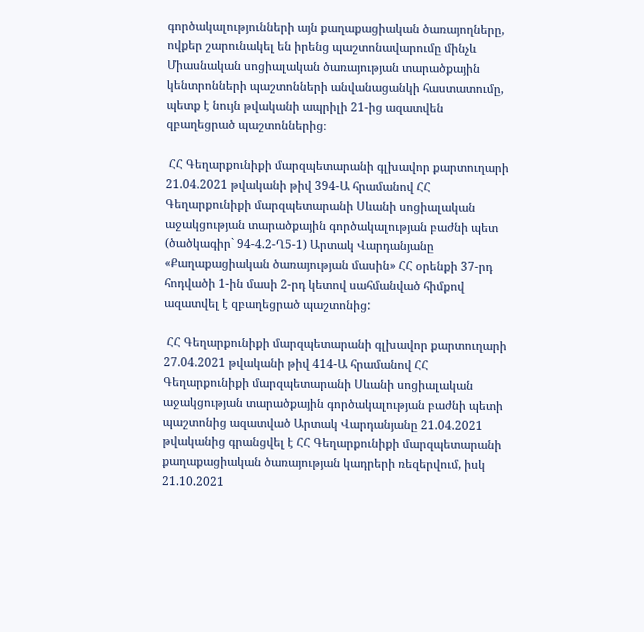գործակալությունների այն քաղաքացիական ծառայողները, ովքեր շարունակել են իրենց պաշտոնավարումը մինչև Միասնական սոցիալական ծառայության տարածքային կենտրոնների պաշտոնների անվանացանկի հաստատումը, պետք է նույն թվականի ապրիլի 21-ից ազատվեն զբաղեցրած պաշտոններից։

 ՀՀ Գեղարքունիքի մարզպետարանի գլխավոր քարտուղարի 21.04.2021 թվականի թիվ 394-Ա հրամանով ՀՀ Գեղարքունիքի մարզպետարանի Սևանի սոցիալական աջակցության տարածքային գործակալության բաժնի պետ (ծածկագիր` 94-4.2-Ղ5-1) Արտակ Վարդանյանը «Քաղաքացիական ծառայության մասին» ՀՀ օրենքի 37-րդ հոդվածի 1-ին մասի 2-րդ կետով սահմանված հիմքով ազատվել է զբաղեցրած պաշտոնից:

 ՀՀ Գեղարքունիքի մարզպետարանի գլխավոր քարտուղարի 27.04.2021 թվականի թիվ 414-Ա հրամանով ՀՀ Գեղարքունիքի մարզպետարանի Սևանի սոցիալական աջակցության տարածքային գործակալության բաժնի պետի պաշտոնից ազատված Արտակ Վարդանյանը 21.04.2021 թվականից գրանցվել է ՀՀ Գեղարքունիքի մարզպետարանի քաղաքացիական ծառայության կադրերի ռեզերվում, իսկ 21.10.2021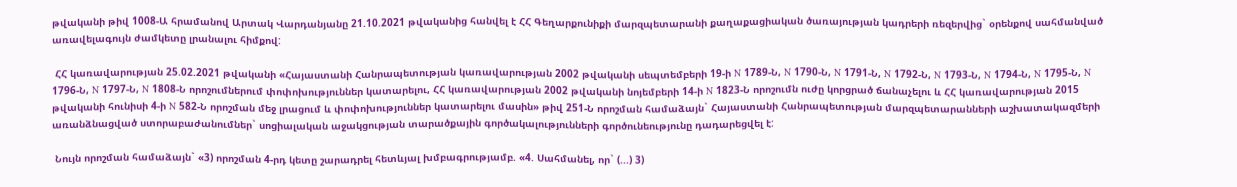թվականի թիվ 1008-Ա հրամանով Արտակ Վարդանյանը 21.10.2021 թվականից հանվել է ՀՀ Գեղարքունիքի մարզպետարանի քաղաքացիական ծառայության կադրերի ռեզերվից` օրենքով սահմանված առավելագույն ժամկետը լրանալու հիմքով:

 ՀՀ կառավարության 25.02.2021 թվականի «Հայաստանի Հանրապետության կառավարության 2002 թվականի սեպտեմբերի 19-ի N 1789-Ն, N 1790-Ն, N 1791-Ն, N 1792-Ն, N 1793-Ն, N 1794-Ն, N 1795-Ն, N 1796-Ն, N 1797-Ն, N 1808-Ն որոշումներում փոփոխություններ կատարելու, ՀՀ կառավարության 2002 թվականի նոյեմբերի 14-ի N 1823-Ն որոշումն ուժը կորցրած ճանաչելու և ՀՀ կառավարության 2015 թվականի հունիսի 4-ի N 582-Ն որոշման մեջ լրացում և փոփոխություններ կատարելու մասին» թիվ 251-Ն որոշման համաձայն` Հայաստանի Հանրապետության մարզպետարանների աշխատակազմերի առանձնացված ստորաբաժանումներ` սոցիալական աջակցության տարածքային գործակալությունների գործունեությունը դադարեցվել է:

 Նույն որոշման համաձայն` «3) որոշման 4-րդ կետը շարադրել հետևյալ խմբագրությամբ. «4. Սահմանել, որ` (...) 3)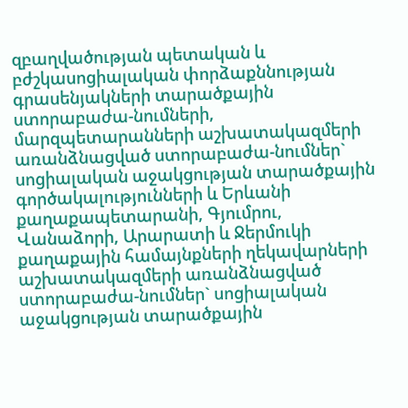զբաղվածության պետական և բժշկասոցիալական փորձաքննության գրասենյակների տարածքային ստորաբաժա-նումների, մարզպետարանների աշխատակազմերի առանձնացված ստորաբաժա-նումներ` սոցիալական աջակցության տարածքային գործակալությունների և Երևանի քաղաքապետարանի, Գյումրու, Վանաձորի, Արարատի և Ջերմուկի քաղաքային համայնքների ղեկավարների աշխատակազմերի առանձնացված ստորաբաժա-նումներ` սոցիալական աջակցության տարածքային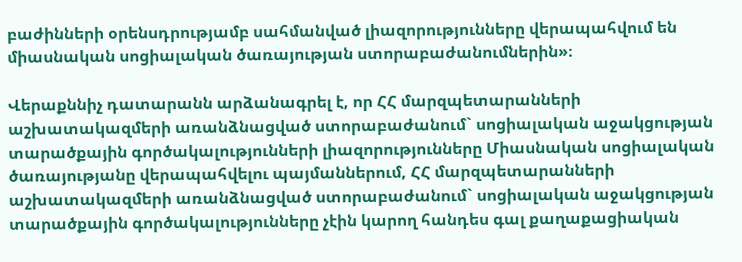բաժինների օրենսդրությամբ սահմանված լիազորությունները վերապահվում են միասնական սոցիալական ծառայության ստորաբաժանումներին»։

Վերաքննիչ դատարանն արձանագրել է, որ ՀՀ մարզպետարանների աշխատակազմերի առանձնացված ստորաբաժանում` սոցիալական աջակցության տարածքային գործակալությունների լիազորությունները Միասնական սոցիալական ծառայությանը վերապահվելու պայմաններում, ՀՀ մարզպետարանների աշխատակազմերի առանձնացված ստորաբաժանում` սոցիալական աջակցության տարածքային գործակալությունները չէին կարող հանդես գալ քաղաքացիական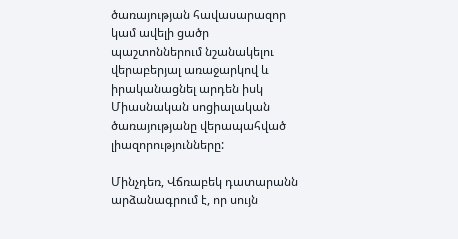ծառայության հավասարազոր կամ ավելի ցածր պաշտոններում նշանակելու վերաբերյալ առաջարկով և իրականացնել արդեն իսկ Միասնական սոցիալական ծառայությանը վերապահված լիազորությունները:

Մինչդեռ, Վճռաբեկ դատարանն արձանագրում է, որ սույն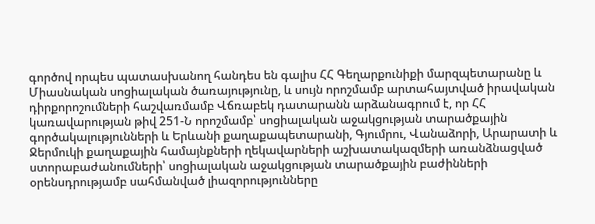գործով որպես պատասխանող հանդես են գալիս ՀՀ Գեղարքունիքի մարզպետարանը և Միասնական սոցիալական ծառայությունը, և սույն որոշմամբ արտահայտված իրավական դիրքորոշումների հաշվառմամբ Վճռաբեկ դատարանն արձանագրում է, որ ՀՀ կառավարության թիվ 251-Ն որոշմամբ՝ սոցիալական աջակցության տարածքային գործակալությունների և Երևանի քաղաքապետարանի, Գյումրու, Վանաձորի, Արարատի և Ջերմուկի քաղաքային համայնքների ղեկավարների աշխատակազմերի առանձնացված ստորաբաժանումների՝ սոցիալական աջակցության տարածքային բաժինների օրենսդրությամբ սահմանված լիազորությունները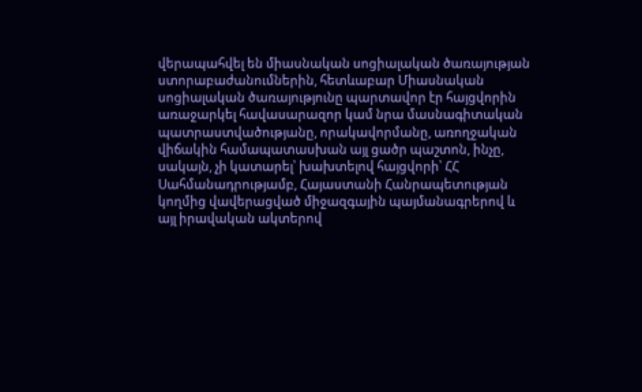վերապահվել են միասնական սոցիալական ծառայության ստորաբաժանումներին, հետևաբար Միասնական սոցիալական ծառայությունը պարտավոր էր հայցվորին առաջարկել հավասարազոր կամ նրա մասնագիտական պատրաստվածությանը, որակավորմանը, առողջական վիճակին համապատասխան այլ ցածր պաշտոն, ինչը, սակայն, չի կատարել՝ խախտելով հայցվորի՝ ՀՀ Սահմանադրությամբ, Հայաստանի Հանրապետության կողմից վավերացված միջազգային պայմանագրերով և այլ իրավական ակտերով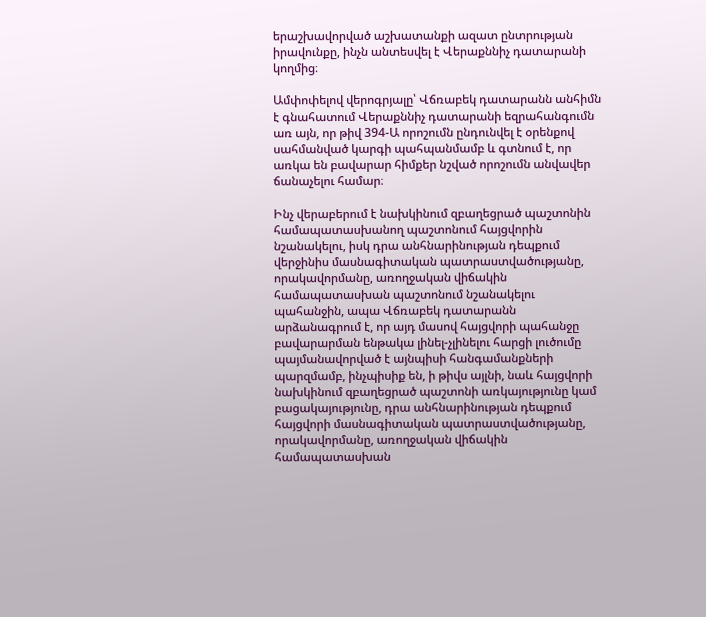երաշխավորված աշխատանքի ազատ ընտրության իրավունքը, ինչն անտեսվել է Վերաքննիչ դատարանի կողմից։

Ամփոփելով վերոգրյալը՝ Վճռաբեկ դատարանն անհիմն է գնահատում Վերաքննիչ դատարանի եզրահանգումն առ այն, որ թիվ 394-Ա որոշումն ընդունվել է օրենքով սահմանված կարգի պահպանմամբ և գտնում է, որ առկա են բավարար հիմքեր նշված որոշումն անվավեր ճանաչելու համար։

Ինչ վերաբերում է նախկինում զբաղեցրած պաշտոնին համապատասխանող պաշտոնում հայցվորին նշանակելու, իսկ դրա անհնարինության դեպքում վերջինիս մասնագիտական պատրաստվածությանը, որակավորմանը, առողջական վիճակին համապատասխան պաշտոնում նշանակելու պահանջին, ապա Վճռաբեկ դատարանն արձանագրում է, որ այդ մասով հայցվորի պահանջը բավարարման ենթակա լինել-չլինելու հարցի լուծումը պայմանավորված է այնպիսի հանգամանքների պարզմամբ, ինչպիսիք են, ի թիվս այլնի, նաև հայցվորի նախկինում զբաղեցրած պաշտոնի առկայությունը կամ բացակայությունը, դրա անհնարինության դեպքում հայցվորի մասնագիտական պատրաստվածությանը, որակավորմանը, առողջական վիճակին համապատասխան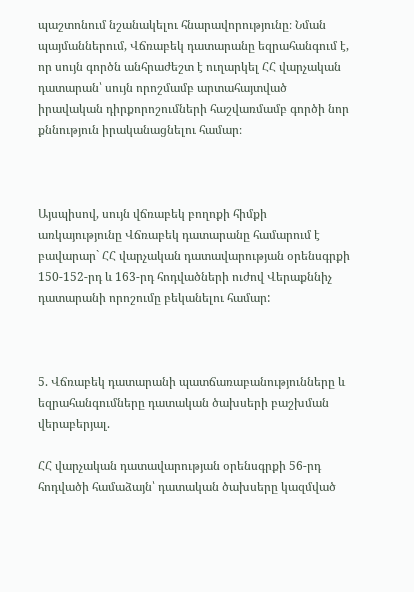պաշտոնում նշանակելու հնարավորությունը։ Նման պայմաններում, Վճռաբեկ դատարանը եզրահանգում է, որ սույն գործն անհրաժեշտ է ուղարկել ՀՀ վարչական դատարան՝ սույն որոշմամբ արտահայտված իրավական դիրքորոշումների հաշվառմամբ գործի նոր քննություն իրականացնելու համար։



Այսպիսով, սույն վճռաբեկ բողոքի հիմքի առկայությունը Վճռաբեկ դատարանը համարում է բավարար` ՀՀ վարչական դատավարության օրենսգրքի 150-152-րդ և 163-րդ հոդվածների ուժով Վերաքննիչ դատարանի որոշումը բեկանելու համար:



5. Վճռաբեկ դատարանի պատճառաբանությունները և եզրահանգումները դատական ծախսերի բաշխման վերաբերյալ.

ՀՀ վարչական դատավարության օրենսգրքի 56-րդ հոդվածի համաձայն՝ դատական ծախսերը կազմված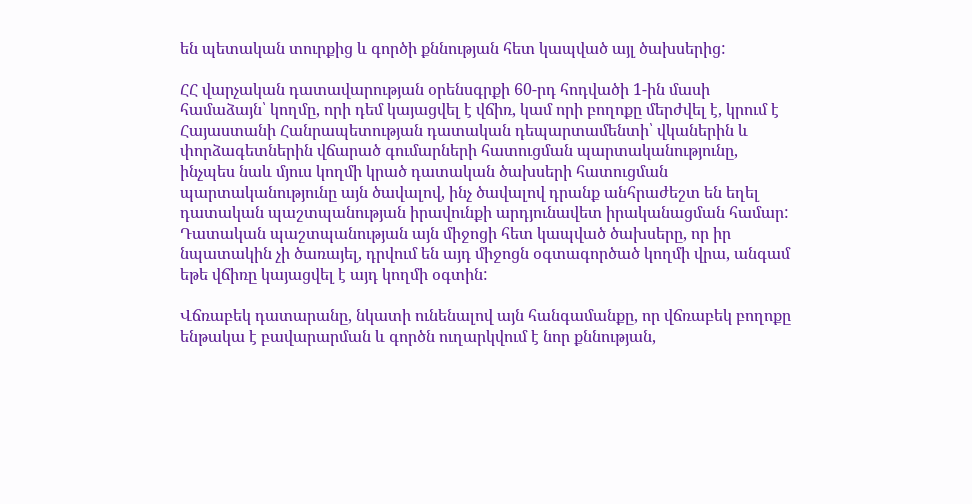են պետական տուրքից և գործի քննության հետ կապված այլ ծախսերից:

ՀՀ վարչական դատավարության օրենսգրքի 60-րդ հոդվածի 1-ին մասի համաձայն՝ կողմը, որի դեմ կայացվել է վճիռ, կամ որի բողոքը մերժվել է, կրում է Հայաստանի Հանրապետության դատական դեպարտամենտի՝ վկաներին և փորձագետներին վճարած գումարների հատուցման պարտականությունը, ինչպես նաև մյուս կողմի կրած դատական ծախսերի հատուցման պարտականությունը այն ծավալով, ինչ ծավալով դրանք անհրաժեշտ են եղել դատական պաշտպանության իրավունքի արդյունավետ իրականացման համար: Դատական պաշտպանության այն միջոցի հետ կապված ծախսերը, որ իր նպատակին չի ծառայել, դրվում են այդ միջոցն օգտագործած կողմի վրա, անգամ եթե վճիռը կայացվել է այդ կողմի օգտին:

Վճռաբեկ դատարանը, նկատի ունենալով այն հանգամանքը, որ վճռաբեկ բողոքը ենթակա է բավարարման և գործն ուղարկվում է նոր քննության,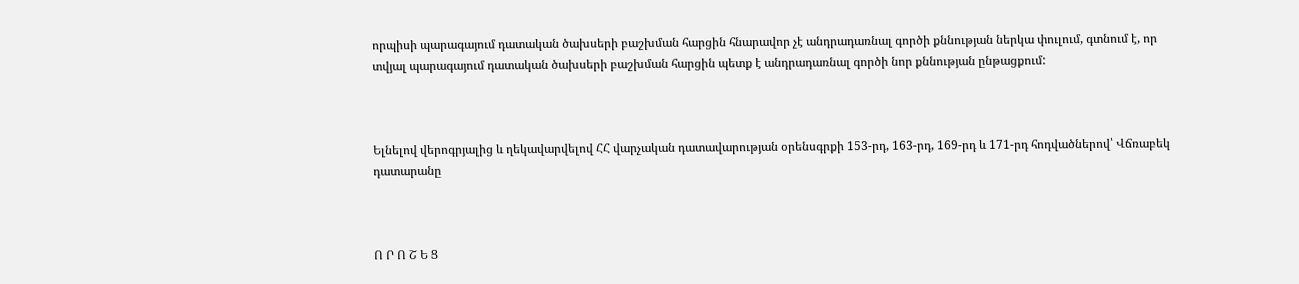որպիսի պարագայում դատական ծախսերի բաշխման հարցին հնարավոր չէ անդրադառնալ գործի քննության ներկա փուլում, գտնում է, որ տվյալ պարագայում դատական ծախսերի բաշխման հարցին պետք է անդրադառնալ գործի նոր քննության ընթացքում:



Ելնելով վերոգրյալից և ղեկավարվելով ՀՀ վարչական դատավարության օրենսգրքի 153-րդ, 163-րդ, 169-րդ և 171-րդ հոդվածներով՝ Վճռաբեկ դատարանը



Ո Ր Ո Շ Ե Ց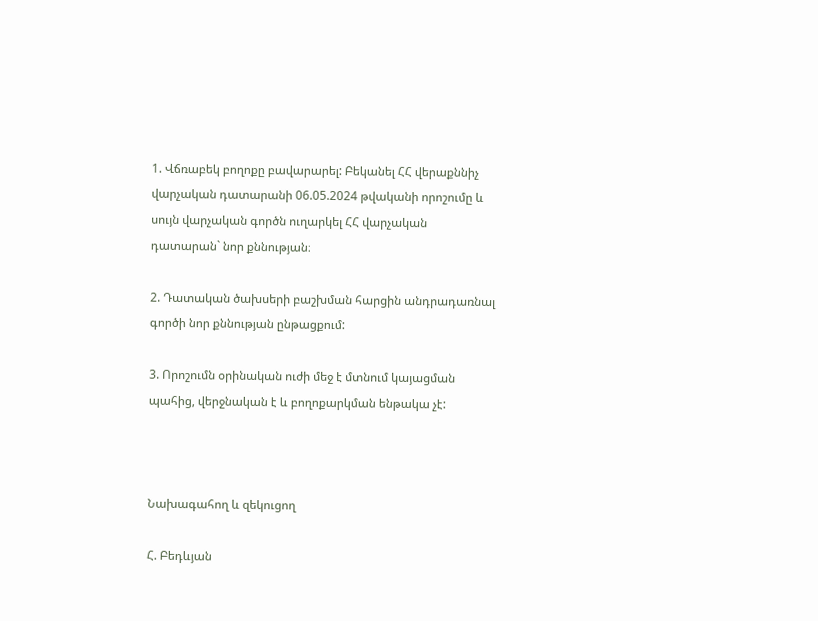1. Վճռաբեկ բողոքը բավարարել: Բեկանել ՀՀ վերաքննիչ վարչական դատարանի 06.05.2024 թվականի որոշումը և սույն վարչական գործն ուղարկել ՀՀ վարչական դատարան` նոր քննության։

2. Դատական ծախսերի բաշխման հարցին անդրադառնալ գործի նոր քննության ընթացքում:

3. Որոշումն օրինական ուժի մեջ է մտնում կայացման պահից, վերջնական է և բողոքարկման ենթակա չէ:



Նախագահող և զեկուցող

Հ. Բեդևյան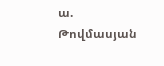ա. Թովմասյան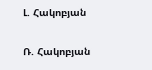Լ. Հակոբյան

Ռ. Հակոբյան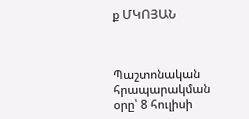ք ՄԿՈՅԱՆ



Պաշտոնական հրապարակման օրը՝ 8 հուլիսի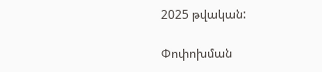2025 թվական:

Փոփոխման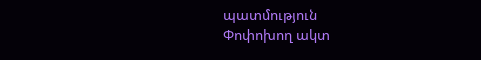պատմություն
Փոփոխող ակտ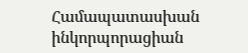Համապատասխան ինկորպորացիան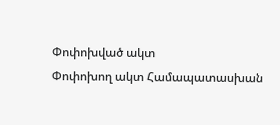Փոփոխված ակտ
Փոփոխող ակտ Համապատասխան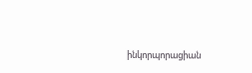ինկորպորացիան